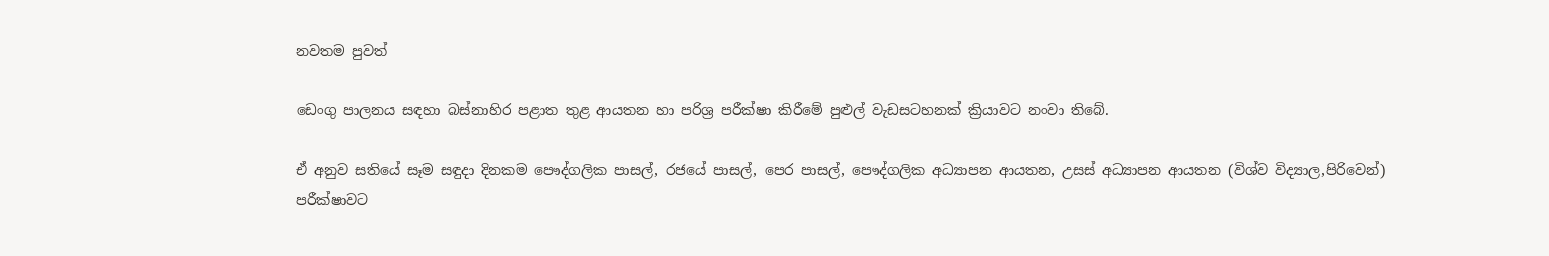නවතම පුවත්

ඩෙංගු පාලනය සඳහා බස්නාහිර පළාත තුළ ආයතන හා පරිශ්‍ර පරීක්ෂා කිරීමේ පුළුල් වැඩසටහනක් ක්‍රියාවට නංවා තිබේ.

ඒ අනුව සතියේ සෑම සඳුදා දිනකම පෞද්ගලික පාසල්, රජයේ පාසල්, පෙර පාසල්, පෞද්ගලික අධ්‍යාපන ආයතන, උසස් අධ්‍යාපන ආයතන (විශ්ව විද්‍යාල,පිරිවෙන්) පරීක්ෂාවට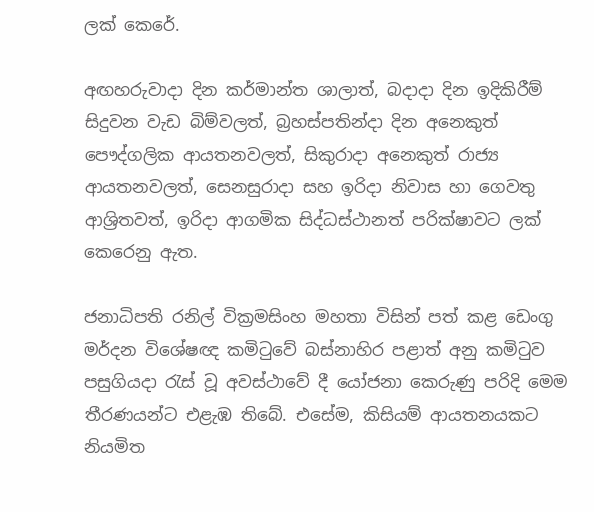ලක් කෙරේ.

අඟහරුවාදා දින කර්මාන්ත ශාලාත්, බදාදා දින ඉදිකිරීම් සිදුවන වැඩ බිම්වලත්, බ්‍රහස්පතින්දා දින අනෙකුත් පෞද්ගලික ආයතනවලත්, සිකුරාදා අනෙකුත් රාජ්‍ය ආයතනවලත්, සෙනසුරාදා සහ ඉරිදා නිවාස හා ගෙවතු ආශ්‍රිතවත්, ඉරිදා ආගමික සිද්ධස්ථානත් පරික්ෂාවට ලක් කෙරෙනු ඇත.

ජනාධිපති රනිල් වික්‍රමසිංහ මහතා විසින් පත් කළ ඩෙංගු මර්දන විශේෂඥ කමිටුවේ බස්නාහිර පළාත් අනු කමිටුව පසුගියදා රැස් වූ අවස්ථාවේ දී යෝජනා කෙරුණු පරිදි මෙම තීරණයන්ට එළැඹ තිබේ. එසේම, කිසියම් ආයතනයකට නියමිත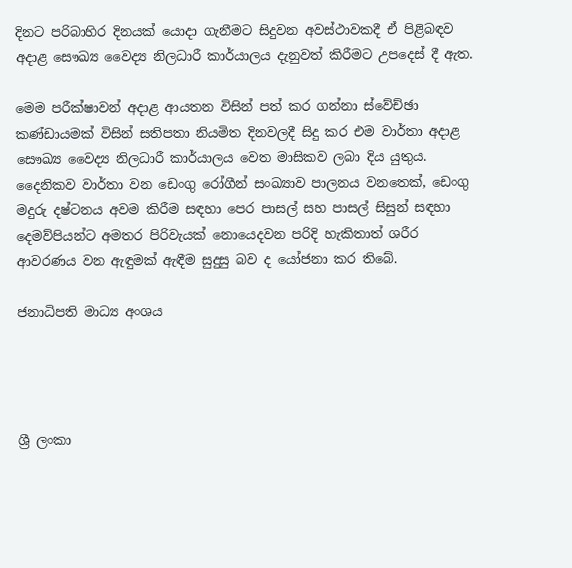දිනට පරිබාහිර දිනයක් යොදා ගැනීමට සිදුවන අවස්ථාවකදී ඒ පිළිබඳව අදාළ සෞඛ්‍ය වෛද්‍ය නිලධාරී කාර්යාලය දැනුවත් කිරීමට උපදෙස් දී ඇත.

මෙම පරීක්ෂාවන් අදාළ ආයතන විසින් පත් කර ගන්නා ස්වේච්ඡා කණ්ඩායමක් විසින් සතිපතා නියමිත දිනවලදී සිදු කර එම වාර්තා අදාළ සෞඛ්‍ය වෛද්‍ය නිලධාරී කාර්යාලය වෙත මාසිකව ලබා දිය යුතුය. දෛනිකව වාර්තා වන ඩෙංගු රෝගීන් සංඛ්‍යාව පාලනය වනතෙක්, ඩෙංගු මදුරු දෂ්ටනය අවම කිරීම සඳහා පෙර පාසල් සහ පාසල් සිසුන් සඳහා දෙමව්පියන්ට අමතර පිරිවැයක් නොයෙදවන පරිදි හැකිතාත් ශරීර ආවරණය වන ඇඳුමක් ඇඳීම සුදුසු බව ද යෝජනා කර තිබේ.

ජනාධිපති මාධ්‍ය අංශය




ශ්‍රී ලංකා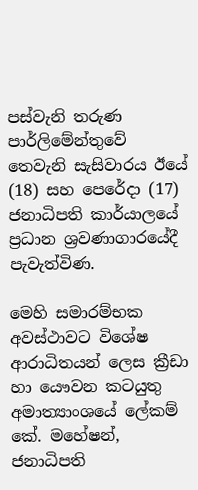පස්වැනි තරුණ පාර්ලිමේන්තුවේ තෙවැනි සැසිවාරය ඊයේ (18) සහ පෙරේදා (17) ජනාධිපති කාර්යාලයේ ප්‍රධාන ශ්‍රවණාගාරයේදී පැවැත්විණ.

මෙහි සමාරම්භක අවස්ථාවට විශේෂ ආරාධිතයන් ලෙස ක්‍රීඩා හා යෞවන කටයුතු අමාත්‍යාංශයේ ලේකම් කේ. මහේෂන්, ජනාධිපති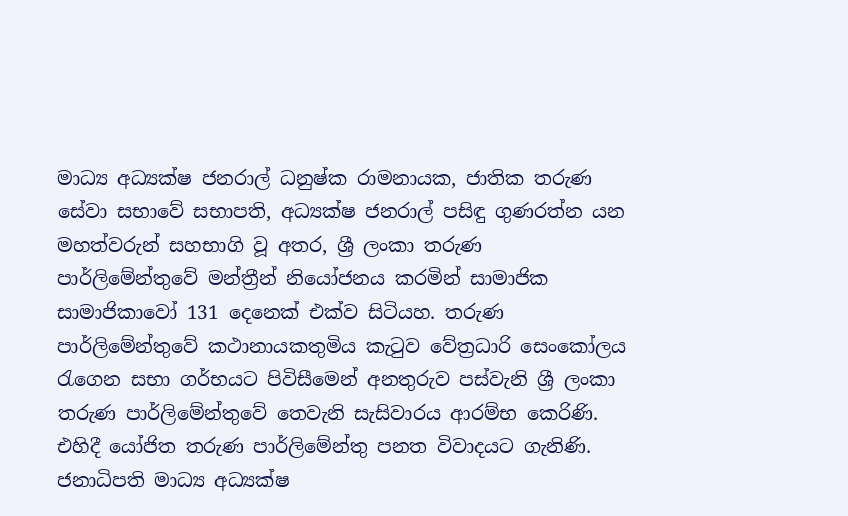මාධ්‍ය අධ්‍යක්ෂ ජනරාල් ධනුෂ්ක රාමනායක, ජාතික තරුණ සේවා සභාවේ සභාපති, අධ්‍යක්ෂ ජනරාල් පසිඳු ගුණරත්න යන මහත්වරුන් සහභාගි වූ අතර, ශ්‍රී ලංකා තරුණ පාර්ලිමේන්තුවේ මන්ත්‍රීන් නියෝජනය කරමින් සාමාජික සාමාජිකාවෝ 131 දෙනෙක් එක්ව සිටියහ. තරුණ පාර්ලිමේන්තුවේ කථානායකතුමිය කැටුව වේත්‍රධාරි සෙංකෝලය රැගෙන සභා ගර්භයට පිවිසීමෙන් අනතුරුව පස්වැනි ශ්‍රී ලංකා තරුණ පාර්ලිමේන්තුවේ තෙවැනි සැසිවාරය ආරම්භ කෙරිණි. එහිදී යෝජිත තරුණ පාර්ලිමේන්තු පනත විවාදයට ගැනිණි. ජනාධිපති මාධ්‍ය අධ්‍යක්ෂ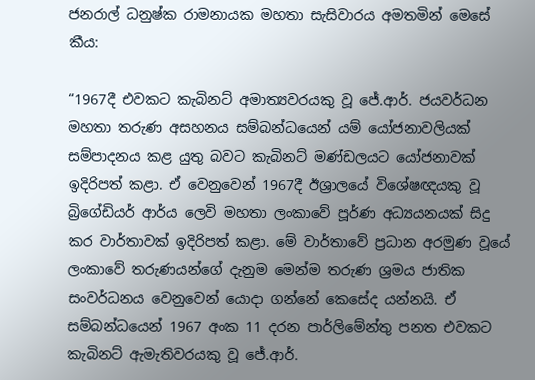ජනරාල් ධනුෂ්ක රාමනායක මහතා සැසිවාරය අමතමින් මෙසේ කීය:

“1967දී එවකට කැබිනට් අමාත්‍යවරයකු වූ ජේ.ආර්. ජයවර්ධන මහතා තරුණ අසහනය සම්බන්ධයෙන් යම් යෝජනාවලියක් සම්පාදනය කළ යුතු බවට කැබිනට් මණ්ඩලයට යෝජනාවක් ඉදිරිපත් කළා. ඒ වෙනුවෙන් 1967දී ඊශ්‍රාලයේ විශේෂඥයකු වූ බ්‍රිගේඩියර් ආර්ය ලෙවි මහතා ලංකාවේ පූර්ණ අධ්‍යයනයක් සිදු කර වාර්තාවක් ඉදිරිපත් කළා. මේ වාර්තාවේ ප්‍රධාන අරමුණ වූයේ ලංකාවේ තරුණයන්ගේ දැනුම මෙන්ම තරුණ ශ්‍රමය ජාතික සංවර්ධනය වෙනුවෙන් යොදා ගන්නේ කෙසේද යන්නයි. ඒ සම්බන්ධයෙන් 1967 අංක 11 දරන පාර්ලිමේන්තු පනත එවකට කැබිනට් ඇමැතිවරයකු වූ ජේ.ආර්.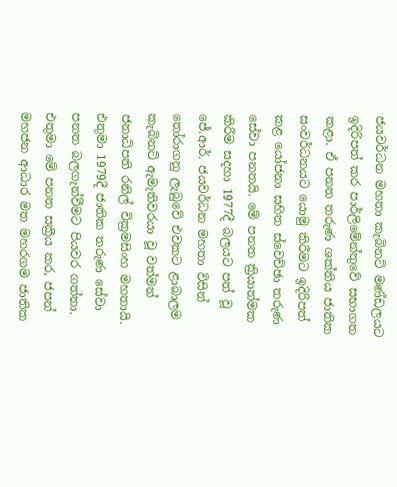ජයවර්ධන මහතා කැබිනට් මණ්ඩලයට ඉදිරිපත් කර පාර්ලිමේන්තුවේ සභාගත කළා. ඒ පනත තරුණ ශක්තිය ජාතික සංවර්ධනයට යොමු කිරීමට ඉදිරිපත් කළ යෝජනා සහිත ස්වෙච්ඡා තරුණ සේවා පනතයි. මේ පනත ක්‍රියාත්මක කිරීම සදහා 1977දී බලයට පත් වූ ජේ.ආර්. ජයවර්ධන මහතා විසින් තෝරාගනු ලැබුවේ එවකට ළාබාලම කැබිනට් ඇමැතිවරයා වූ වත්මන් ජනාධිපති රනිල් වික්‍රමසිංහ මහතායි. එතුමා 1979දී ජාතික තරුණ සේවා පනත බලගැන්වීමට පියවර ගත්තා. එතුමා මේ පනත සක්‍රීය කර, ජපන් මහජන ආධාර මත මහරගම ජාතික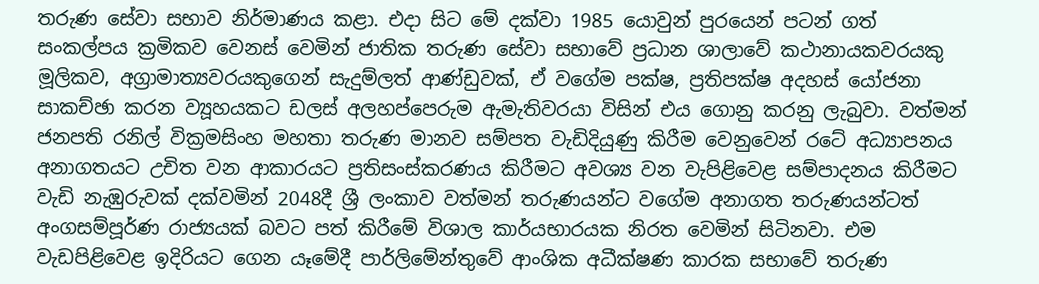තරුණ සේවා සභාව නිර්මාණය කළා. එදා සිට මේ දක්වා 1985 යොවුන් පුරයෙන් පටන් ගත් සංකල්පය ක්‍රමිකව වෙනස් වෙමින් ජාතික තරුණ සේවා සභාවේ ප්‍රධාන ශාලාවේ කථානායකවරයකු මූලිකව, අග්‍රාමාත්‍යවරයකුගෙන් සැදුම්ලත් ආණ්ඩුවක්, ඒ වගේම පක්ෂ, ප්‍රතිපක්ෂ අදහස් යෝජනා සාකච්ඡා කරන ව්‍යූහයකට ඩලස් අලහප්පෙරුම ඇමැතිවරයා විසින් එය ගොනු කරනු ලැබුවා. වත්මන් ජනපති රනිල් වික්‍රමසිංහ මහතා තරුණ මානව සම්පත වැඩිදියුණු කිරීම වෙනුවෙන් රටේ අධ්‍යාපනය අනාගතයට උචිත වන ආකාරයට ප්‍රතිසංස්කරණය කිරීමට අවශ්‍ය වන වැපිළිවෙළ සම්පාදනය කිරීමට වැඩි නැඹුරුවක් දක්වමින් 2048දී ශ්‍රී ලංකාව වත්මන් තරුණයන්ට වගේම අනාගත තරුණයන්ටත් අංගසම්පූර්ණ රාජ්‍යයක් බවට පත් කිරීමේ විශාල කාර්යභාරයක නිරත වෙමින් සිටිනවා. එම වැඩපිළිවෙළ ඉදිරියට ගෙන යෑමේදී පාර්ලිමේන්තුවේ ආංශික අධීක්ෂණ කාරක සභාවේ තරුණ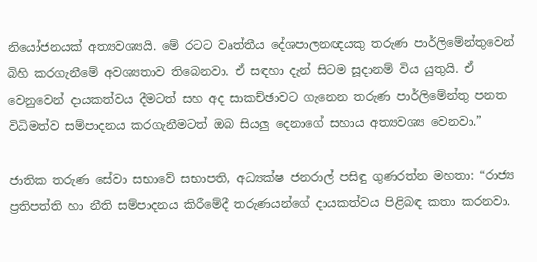නියෝජනයක් අත්‍යවශ්‍යයි. මේ රටට වෘත්තීය දේශපාලනඥයකු තරුණ පාර්ලිමේන්තුවෙන් බිහි කරගැනීමේ අවශ්‍යතාව තිබෙනවා. ඒ සඳහා දැන් සිටම සූදානම් විය යුතුයි. ඒ වෙනුවෙන් දායකත්වය දීමටත් සහ අද සාකච්ඡාවට ගැනෙන තරුණ පාර්ලිමේන්තු පනත විධිමත්ව සම්පාදනය කරගැනීමටත් ඔබ සියලු දෙනාගේ සහාය අත්‍යවශ්‍ය වෙනවා.”

ජාතික තරුණ සේවා සභාවේ සභාපති, අධ්‍යක්ෂ ජනරාල් පසිඳු ගුණරත්න මහතා: “රාජ්‍ය ප්‍රතිපත්ති හා නීති සම්පාදනය කිරීමේදී තරුණයන්ගේ දායකත්වය පිළිබඳ කතා කරනවා.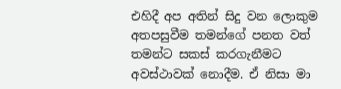එහිදී අප අතින් සිදු වන ලොකුම අතපසුවීම තමන්ගේ පනත වත් තමන්ට සකස් කරගැනීමට අවස්ථාවක් නොදීම. ඒ නිසා මා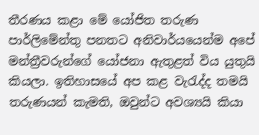තීරණය කළා මේ යෝජිත තරුණ පාර්ලිමේන්තු පනතට අනිවාර්යයෙන්ම අපේ මන්ත්‍රීවරුන්ගේ යෝජනා ඇතුළත් විය යුතුයි කියලා. ඉතිහාසයේ අප කළ වැරැද්ද තමයි තරුණයන් කැමති, ඔවුන්ට අවශ්‍යයි කියා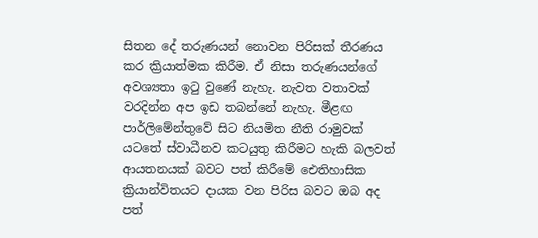සිතන දේ තරුණයන් නොවන පිරිසක් තීරණය කර ක්‍රියාත්මක කිරීම. ඒ නිසා තරුණයන්ගේ අවශ්‍යතා ඉටු වුණේ නැහැ. නැවත වතාවක් වරදින්න අප ඉඩ තබන්නේ නැහැ. මීළඟ පාර්ලිමේන්තුවේ සිට නියමිත නීති රාමුවක් යටතේ ස්වාධීනව කටයුතු කිරීමට හැකි බලවත් ආයතනයක් බවට පත් කිරීමේ ‍‍ඓතිහාසික ක්‍රියාන්විතයට දායක වන පිරිස බවට ඔබ අද පත්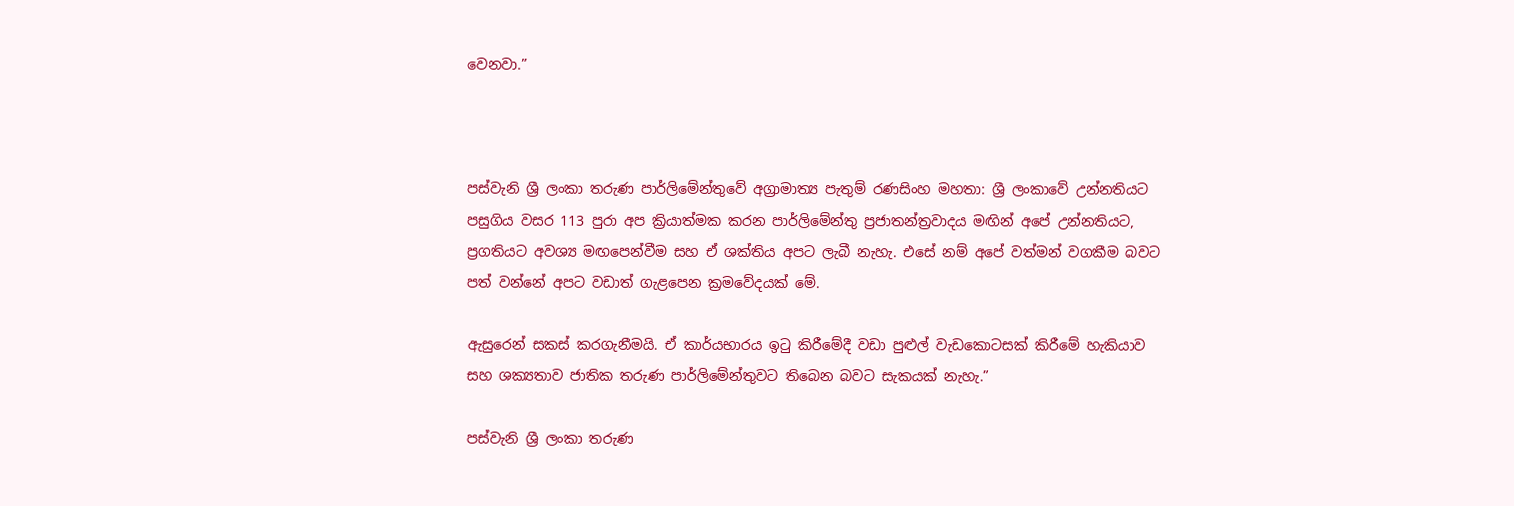වෙනවා.”



පස්වැනි ශ්‍රී ලංකා තරුණ පාර්ලිමේන්තුවේ අග්‍රාමාත්‍ය පැතුම් රණසිංහ මහතා: ශ්‍රී ලංකාවේ උන්නතියට පසුගිය වසර 113 පුරා අප ක්‍රියාත්මක කරන පාර්ලිමේන්තු ප්‍රජාතන්ත්‍රවාදය මඟින් අපේ උන්නතියට, ප්‍රගතියට අවශ්‍ය මඟපෙන්වීම සහ ඒ ශක්තිය අපට ලැබී නැහැ. එසේ නම් අපේ වත්මන් වගකීම බවට පත් වන්නේ අපට වඩාත් ගැළපෙන ක්‍රමවේදයක් මේ.

ඇසුරෙන් සකස් කරගැනීමයි. ඒ කාර්යභාරය ඉටු කිරීමේදී වඩා පුළුල් වැඩකොටසක් කිරීමේ හැකියාව සහ ශක්‍යතාව ජාතික තරුණ පාර්ලිමේන්තුවට තිබෙන බවට සැකයක් නැහැ.”

පස්වැනි ශ්‍රී ලංකා තරුණ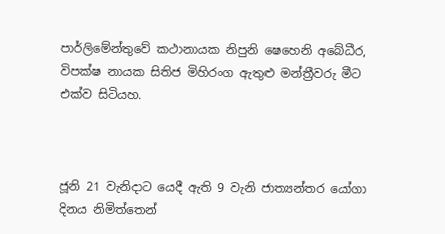පාර්ලිමේන්තුවේ කථානායක නිපුනි ෂෙහෙනි අබේධීර, විපක්ෂ නායක සිතිජ මිහිරංග ඇතුළු මන්ත්‍රීවරු මීට එක්ව සිටියහ.



ජූනි 21 වැනිදාට යෙදී ඇති 9 වැනි ජාත්‍යන්තර යෝගා දිනය නිමිත්තෙන්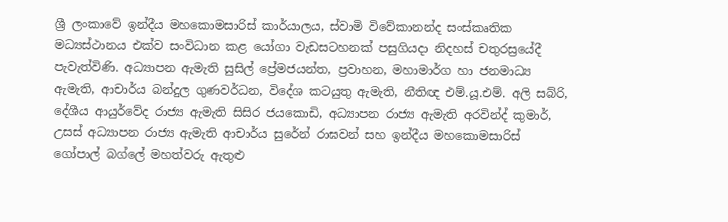ශ්‍රී ලංකාවේ ඉන්දීය මහකොමසාරිස් කාර්යාලය, ස්වාමි විවේකානන්ද සංස්කෘතික මධ්‍යස්ථානය එක්ව සංවිධාන කළ යෝගා වැඩසටහනක් පසුගියදා නිදහස් චතුරස්‍රයේදී පැවැත්විණි. අධ්‍යාපන ඇමැති සුසිල් ප්‍රේමජයන්ත, ප්‍රවාහන, මහාමාර්ග හා ජනමාධ්‍ය ඇමැති, ආචාර්ය බන්දුල ගුණවර්ධන, විදේශ කටයුතු ඇමැති, නීතිඥ එම්.යූ.එම්. අලි සබ්රි, දේශීය ආයුර්වේද රාජ්‍ය ඇමැති සිසිර ජයකොඩි, අධ්‍යාපන රාජ්‍ය ඇමැති අරවින්ද් කුමාර්, උසස් අධ්‍යාපන රාජ්‍ය ඇමැති ආචාර්ය සුරේන් රාඝවන් සහ ඉන්දීය මහකොමසාරිස් ගෝපාල් බග්ලේ මහත්වරු ඇතුළු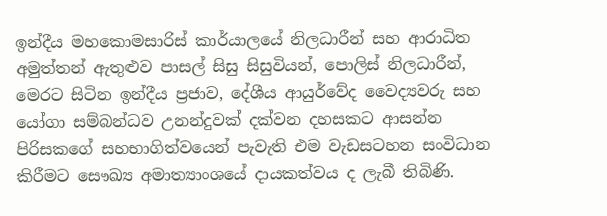ඉන්දීය මහකොමසාරිස් කාර්යාලයේ නිලධාරීන් සහ ආරාධිත අමුත්තන් ඇතුළුව පාසල් සිසු සිසුවියන්, පොලිස් නිලධාරීන්, මෙරට සිටින ඉන්දීය ප්‍රජාව, දේශීය ආයුර්වේද වෛද්‍යවරු සහ යෝගා සම්බන්ධව උනන්දුවක් දක්වන දහසකට ආසන්න පිරිසකගේ සහභාගිත්වයෙන් පැවැති එම වැඩසටහන සංවිධාන කිරීමට සෞඛ්‍ය අමාත්‍යාංශයේ දායකත්වය ද ලැබී තිබිණි.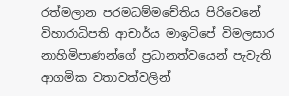රත්මලාන පරමධම්මචේතිය පිරිවෙනේ විහාරාධිපති ආචාර්ය මාඉටිපේ විමලසාර නාහිමිපාණන්ගේ ප්‍රධානත්වයෙන් පැවැති ආගමික වතාවත්වලින්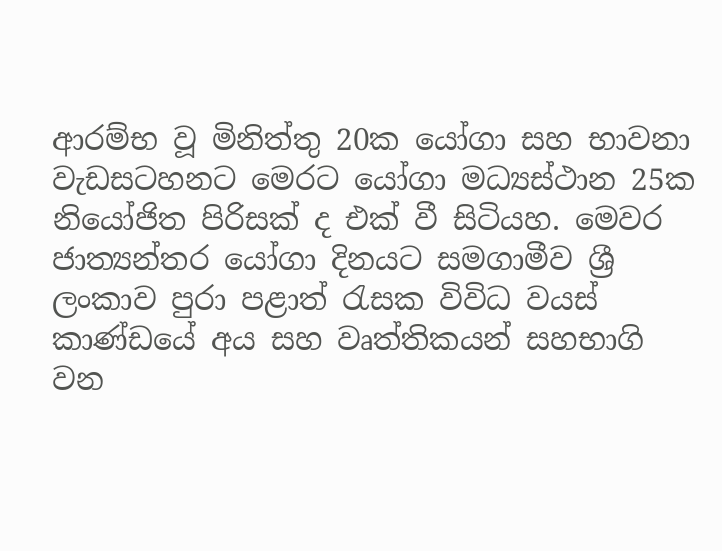ආරම්භ වූ මිනිත්තු 20ක යෝගා සහ භාවනා වැඩසටහනට මෙරට යෝගා මධ්‍යස්ථාන 25ක නියෝජිත පිරිසක් ද එක් වී සිටියහ. මෙවර ජාත්‍යන්තර යෝගා දිනයට සමගාමීව ශ්‍රී ලංකාව පුරා පළාත් රැසක විවිධ වයස් කාණ්ඩයේ අය සහ වෘත්තිකයන් සහභාගි වන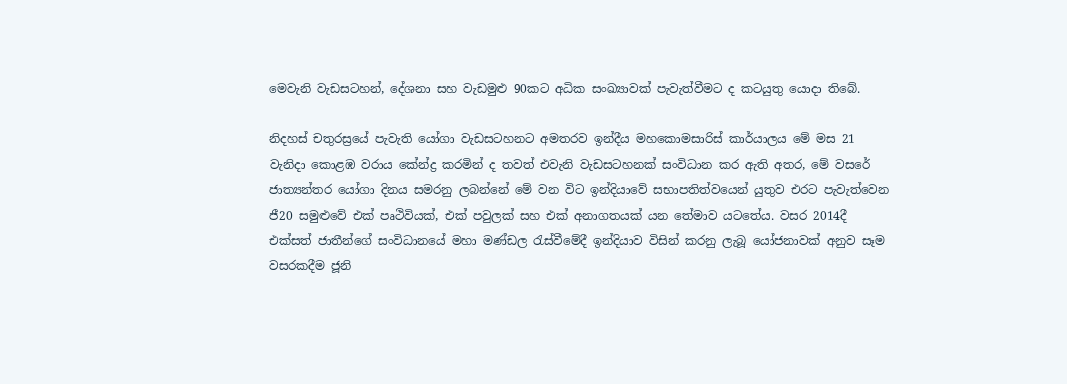මෙවැනි වැඩසටහන්, දේශනා සහ වැඩමුළු 90කට අධික සංඛ්‍යාවක් පැවැත්වීමට ද කටයුතු යොදා තිබේ.

නිදහස් චතුරස්‍රයේ පැවැති යෝගා වැඩසටහනට අමතරව ඉන්දීය මහකොමසාරිස් කාර්යාලය මේ මස 21 වැනිදා කොළඹ වරාය කේන්ද්‍ර කරමින් ද තවත් එවැනි වැඩසටහනක් සංවිධාන කර ඇති අතර, මේ වසරේ ජාත්‍යන්තර යෝගා දිනය සමරනු ලබන්නේ මේ වන විට ඉන්දියාවේ සභාපතිත්වයෙන් යුතුව එරට පැවැත්වෙන ජී20 සමුළුවේ එක් පෘථිවියක්, එක් පවුලක් සහ එක් අනාගතයක් යන තේමාව යටතේය. වසර 2014දී එක්සත් ජාතීන්ගේ සංවිධානයේ මහා මණ්ඩල රැස්වීමේදී ඉන්දියාව විසින් කරනු ලැබූ යෝජනාවක් අනුව සෑම වසරකදීම ජූනි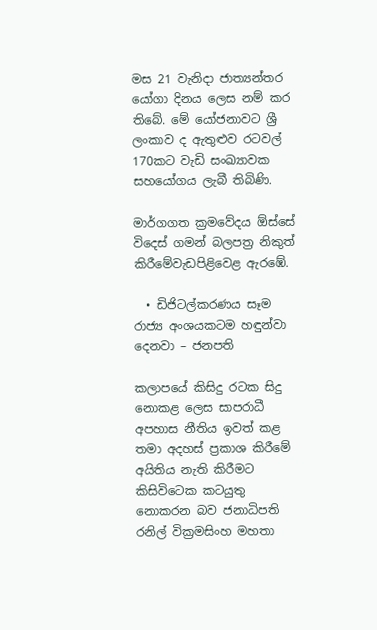මස 21 වැනිදා ජාත්‍යන්තර යෝගා දිනය ලෙස නම් කර තිබේ. මේ යෝජනාවට ශ්‍රී ලංකාව ද ඇතුළුව රටවල් 170කට වැඩි සංඛ්‍යාවක සහයෝගය ලැබී තිබිණි.

මාර්ගගත ක්‍රමවේදය ඕස්සේ විදෙස් ගමන් බලපත්‍ර නිකුත් කිරීමේවැඩපිළිවෙළ ඇරඹේ.

  • ඩිජිටල්කරණය සෑම රාජ්‍ය අංශයකටම හඳුන්වා දෙනවා – ජනපති

කලාපයේ කිසිදු රටක සිදු නොකළ ලෙස සාපරාධී අපහාස නීතිය ඉවත් කළ තමා අදහස් ප්‍රකාශ කිරීමේ අයිතිය නැති කිරීමට කිසිවිටෙක කටයුතු නොකරන බව ජනාධිපති රනිල් වික්‍රමසිංහ මහතා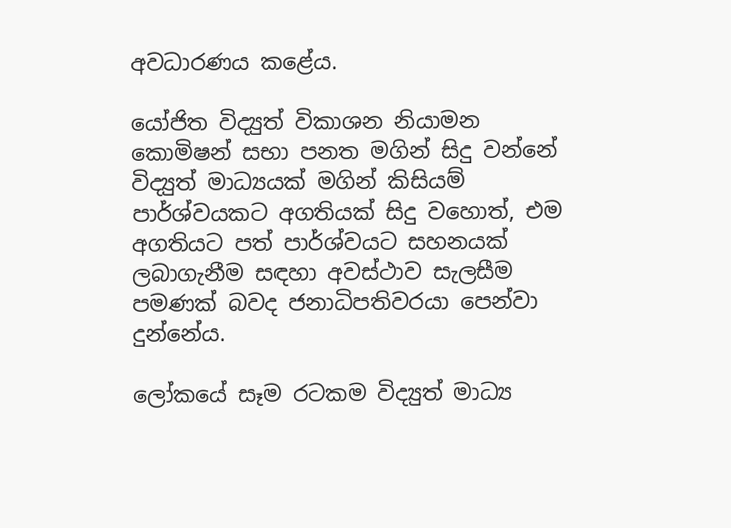අවධාරණය කළේය.

යෝජිත විද්‍යුත් විකාශන නියාමන කොමිෂන් සභා පනත මගින් සිදු වන්නේ විද්‍යුත් මාධ්‍යයක් මගින් කිසියම් පාර්ශ්වයකට අගතියක් සිදු වහොත්, එම අගතියට පත් පාර්ශ්වයට සහනයක් ලබාගැනීම සඳහා අවස්ථාව සැලසීම පමණක් බවද ජනාධිපතිවරයා පෙන්වා දුන්නේය.

ලෝකයේ සෑම රටකම විද්‍යුත් මාධ්‍ය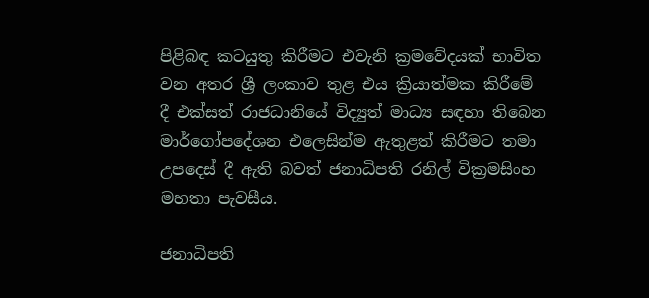පිළිබඳ කටයුතු කිරීමට එවැනි ක්‍රමවේදයක් භාවිත වන අතර ශ්‍රී ලංකාව තුළ එය ක්‍රියාත්මක කිරීමේ දී එක්සත් රාජධානියේ විද්‍යුත් මාධ්‍ය සඳහා තිබෙන මාර්ගෝපදේශන එලෙසින්ම ඇතුළත් කිරීමට තමා උපදෙස් දී ඇති බවත් ජනාධිපති රනිල් වික්‍රමසිංහ මහතා පැවසීය.

ජනාධිපති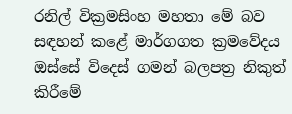රනිල් වික්‍රමසිංහ මහතා මේ බව සඳහන් කළේ මාර්ගගත ක්‍රමවේදය ඔස්සේ විදෙස් ගමන් බලපත්‍ර නිකුත් කිරීමේ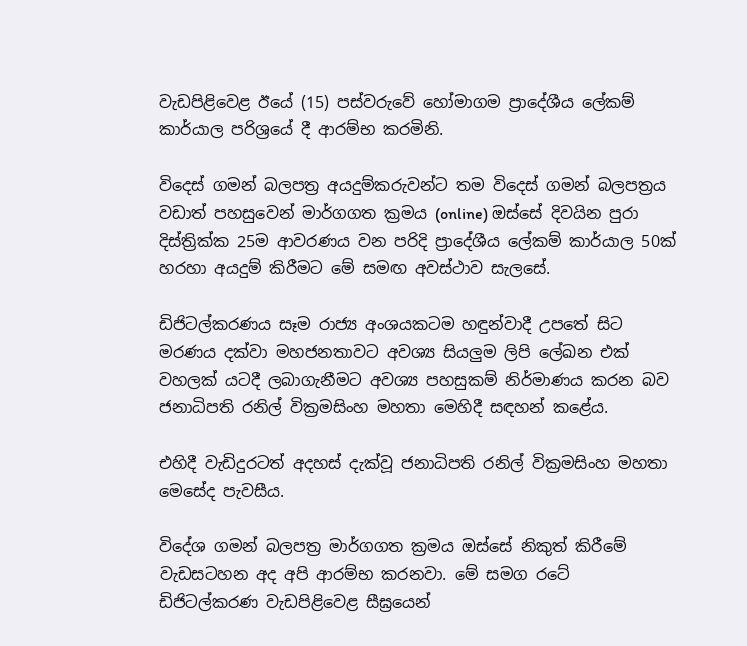වැඩපිළිවෙළ ඊයේ (15) පස්වරුවේ හෝමාගම ප්‍රාදේශීය ලේකම් කාර්යාල පරිශ්‍රයේ දී ආරම්භ කරමිනි.

විදෙස් ගමන් බලපත්‍ර අයදුම්කරුවන්ට තම විදෙස් ගමන් බලපත්‍රය වඩාත් පහසුවෙන් මාර්ගගත ක්‍රමය (online) ඔස්සේ දිවයින පුරා දිස්ත්‍රික්ක 25ම ආවරණය වන පරිදි ප්‍රාදේශීය ලේකම් කාර්යාල 50ක් හරහා අයදුම් කිරීමට මේ සමඟ අවස්ථාව සැලසේ.

ඩිජිටල්කරණය සෑම රාජ්‍ය අංශයකටම හඳුන්වාදී උපතේ සිට මරණය දක්වා මහජනතාවට අවශ්‍ය සියලුම ලිපි ලේඛන එක් වහලක් යටදී ලබාගැනීමට අවශ්‍ය පහසුකම් නිර්මාණය කරන බව ජනාධිපති රනිල් වික්‍රමසිංහ මහතා මෙහිදී සඳහන් කළේය.

එහිදී වැඩිදුරටත් අදහස් දැක්වූ ජනාධිපති රනිල් වික්‍රමසිංහ මහතා මෙසේද පැවසීය.

විදේශ ගමන් බලපත්‍ර මාර්ගගත ක්‍රමය ඔස්සේ නිකුත් කිරීමේ වැඩසටහන අද අපි ආරම්භ කරනවා. මේ සමග රටේ ඩිජිටල්කරණ වැඩපිළිවෙළ සීඝ්‍රයෙන්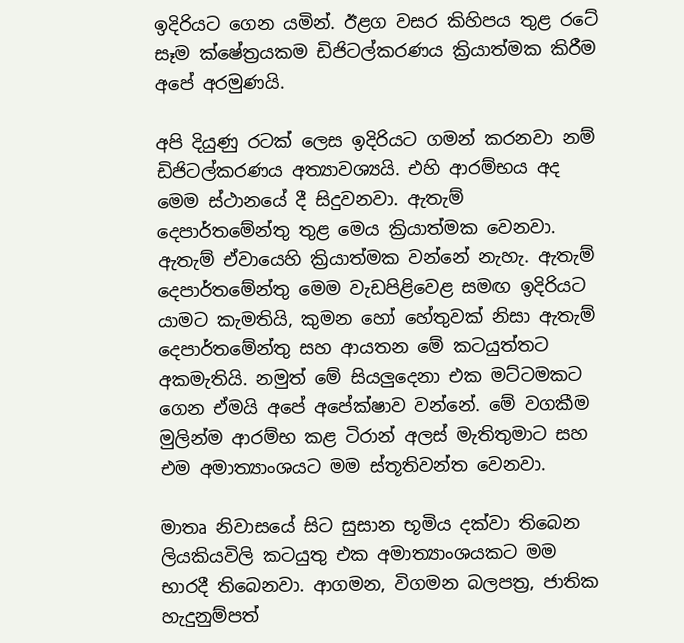ඉදිරියට ගෙන යමින්. ඊළග වසර කිහිපය තුළ රටේ සෑම ක්ෂේත්‍රයකම ඩිජිටල්කරණය ක්‍රියාත්මක කිරීම අපේ අරමුණයි.

අපි දියුණු රටක් ලෙස ඉදිරියට ගමන් කරනවා නම් ඩිජිටල්කරණය අත්‍යාවශ්‍යයි. එහි ආරම්භය අද මෙම ස්ථානයේ දී සිදුවනවා. ඇතැම් දෙපාර්තමේන්තු තුළ මෙය ක්‍රියාත්මක වෙනවා. ඇතැම් ඒවායෙහි ක්‍රියාත්මක වන්නේ නැහැ. ඇතැම් දෙපාර්තමේන්තු මෙම වැඩපිළිවෙළ සමඟ ඉදිරියට යාමට කැමතියි, කුමන හෝ හේතුවක් නිසා ඇතැම් දෙපාර්තමේන්තු සහ ආයතන මේ කටයුත්තට අකමැතියි. නමුත් මේ සියලුදෙනා එක මට්ටමකට ගෙන ඒමයි අපේ අපේක්ෂාව වන්නේ. මේ වගකීම මුලින්ම ආරම්භ කළ ටිරාන් අලස් මැතිතුමාට සහ එම අමාත්‍යාංශයට මම ස්තූතිවන්ත වෙනවා.

මාතෘ නිවාසයේ සිට සුසාන භූමිය දක්වා තිබෙන ලියකියවිලි කටයුතු එක අමාත්‍යාංශයකට මම භාරදී තිබෙනවා. ආගමන, විගමන බලපත්‍ර, ජාතික හැදුනුම්පත්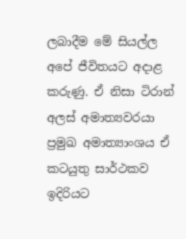ලබාදීම මේ සියල්ල අපේ ජීවිතයට අදාළ කරුණු. ඒ නිසා ටිරාන් අලස් අමාත්‍යවරයා ප්‍රමුඛ අමාත්‍යාංශය ඒ කටයුතු සාර්ථකව ඉදිරියට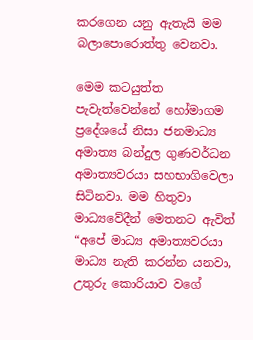කරගෙන යනු ඇතැයි මම බලාපොරොත්තු වෙනවා.

මෙම කටයුත්ත පැවැත්වෙන්නේ හෝමාගම ප්‍රදේශයේ නිසා ජනමාධ්‍ය අමාත්‍ය බන්දුල ගුණවර්ධන අමාත්‍යවරයා සහභාගිවෙලා සිටිනවා. මම හිතුවා මාධ්‍යවේදීන් මෙතනට ඇවිත් “අපේ මාධ්‍ය අමාත්‍යවරයා මාධ්‍ය නැති කරන්න යනවා, උතුරු කොරියාව වගේ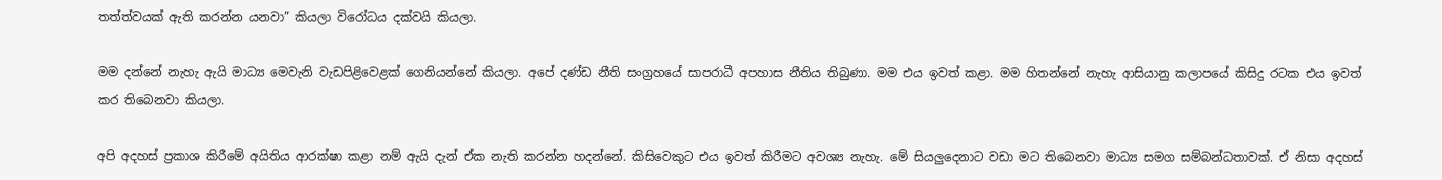තත්ත්වයක් ඇති කරන්න යනවා” කියලා විරෝධය දක්වයි කියලා.

මම දන්නේ නැහැ ඇයි මාධ්‍ය මෙවැනි වැඩපිළිවෙළක් ගෙනියන්නේ කියලා. අපේ දණ්ඩ නීති සංග්‍රහයේ සාපරාධී අපහාස නීතිය තිබුණා. මම එය ඉවත් කළා. මම හිතන්නේ නැහැ ආසියානු කලාපයේ කිසිදු රටක එය ඉවත් කර තිබෙනවා කියලා.

අපි අදහස් ප්‍රකාශ කිරීමේ අයිතිය ආරක්ෂා කළා නම් ඇයි දැන් ඒක නැති කරන්න හදන්නේ. කිසිවෙකුට එය ඉවත් කිරීමට අවශ්‍ය නැහැ. මේ සියලුදෙනාට වඩා මට තිබෙනවා මාධ්‍ය සමග සම්බන්ධතාවක්. ඒ නිසා අදහස්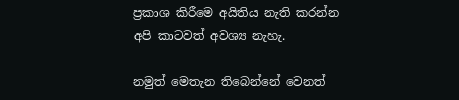ප්‍රකාශ කිරීමෙ අයිතිය නැති කරන්න අපි කාටවත් අවශ්‍ය නැහැ.

නමුත් මෙතැන තිබෙන්නේ වෙනත්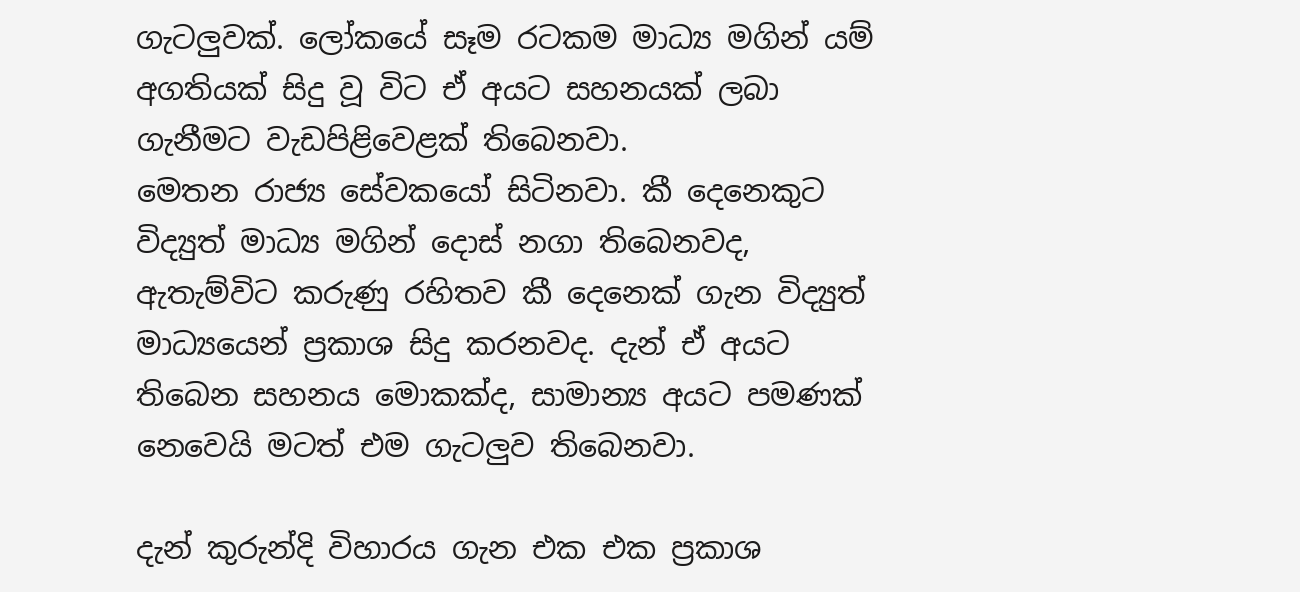ගැටලුවක්. ලෝකයේ සෑම රටකම මාධ්‍ය මගින් යම් අගතියක් සිදු වූ විට ඒ අයට සහනයක් ලබා ගැනීමට වැඩපිළිවෙළක් තිබෙනවා.
මෙතන රාජ්‍ය සේවකයෝ සිටිනවා. කී දෙනෙකුට විද්‍යුත් මාධ්‍ය මගින් දොස් නගා තිබෙනවද, ඇතැම්විට කරුණු රහිතව කී දෙනෙක් ගැන විද්‍යුත් මාධ්‍යයෙන් ප්‍රකාශ සිදු කරනවද. දැන් ඒ අයට තිබෙන සහනය මොකක්ද, සාමාන්‍ය අයට පමණක් නෙවෙයි මටත් එම ගැටලුව තිබෙනවා.

දැන් කුරුන්දි විහාරය ගැන එක එක ප්‍රකාශ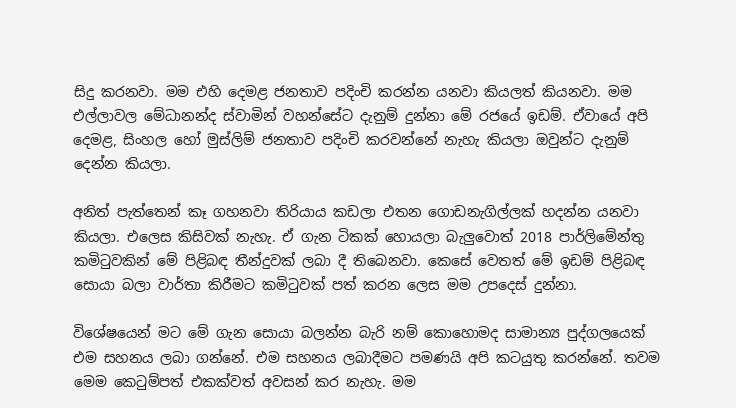සිදු කරනවා. මම එහි දෙමළ ජනතාව පදිංචි කරන්න යනවා කියලත් කියනවා. මම එල්ලාවල මේධානන්ද ස්වාමින් වහන්සේට දැනුම් දුන්නා මේ රජයේ ඉඩම්. ඒවායේ අපි දෙමළ, සිංහල හෝ මුස්ලිම් ජනතාව පදිංචි කරවන්නේ නැහැ කියලා ඔවුන්ට දැනුම් දෙන්න කියලා.

අනිත් පැත්තෙන් කෑ ගහනවා තිරියාය කඩලා එතන ගොඩනැගිල්ලක් හදන්න යනවා කියලා. එලෙස කිසිවක් නැහැ. ඒ ගැන ටිකක් හොයලා බැලුවොත් 2018 පාර්ලිමේන්තු කමිටුවකින් මේ පිළිබඳ තීන්දුවක් ලබා දී තිබෙනවා. කෙසේ වෙතත් මේ ඉඩම් පිළිබඳ සොයා බලා වාර්තා කිරීමට කමිටුවක් පත් කරන ලෙස මම උපදෙස් දුන්නා.

විශේෂයෙන් මට මේ ගැන සොයා බලන්න බැරි නම් කොහොමද සාමාන්‍ය පුද්ගලයෙක් එම සහනය ලබා ගන්නේ. එම සහනය ලබාදීමට පමණයි අපි කටයුතු කරන්නේ. තවම මෙම කෙටුම්පත් එකක්වත් අවසන් කර නැහැ. මම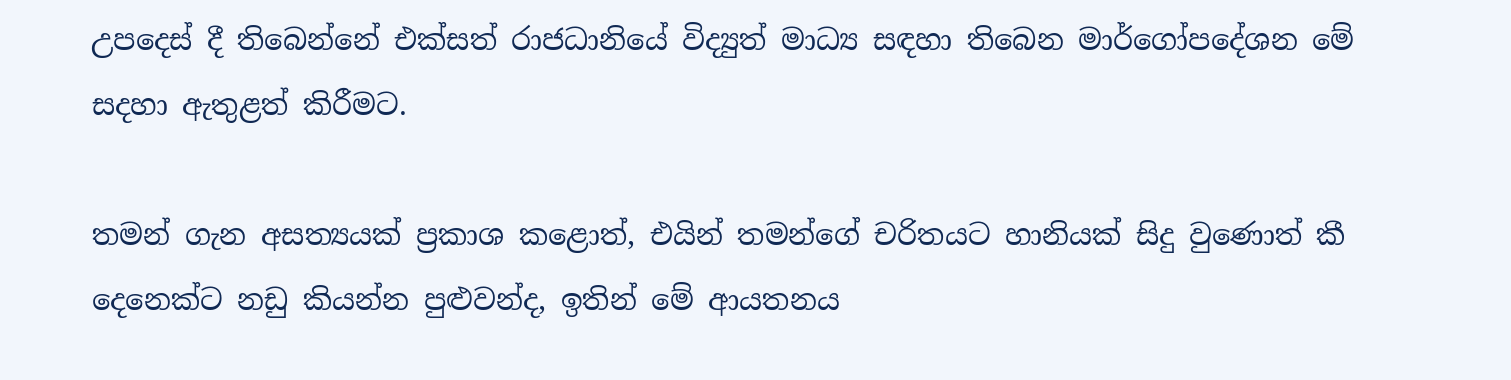උපදෙස් දී තිබෙන්නේ එක්සත් රාජධානියේ විද්‍යුත් මාධ්‍ය සඳහා තිබෙන මාර්ගෝපදේශන මේ සදහා ඇතුළත් කිරීමට.

තමන් ගැන අසත්‍යයක් ප්‍රකාශ කළොත්, එයින් තමන්ගේ චරිතයට හානියක් සිදු වුණොත් කී දෙනෙක්ට නඩු කියන්න පුළුවන්ද, ඉතින් මේ ආයතනය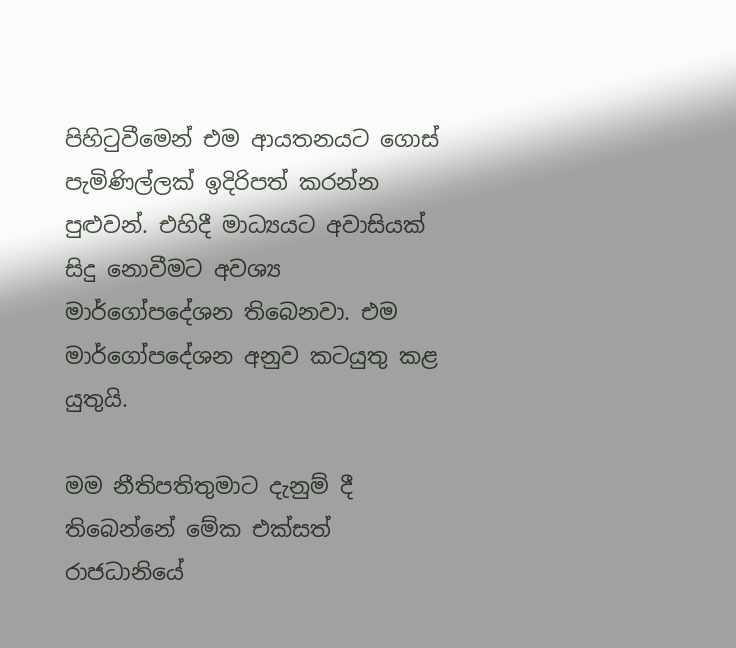පිහිටුවීමෙන් එම ආයතනයට ගොස් පැමිණිල්ලක් ඉදිරිපත් කරන්න පුළුවන්. එහිදී මාධ්‍යයට අවාසියක් සිදු නොවීමට අවශ්‍ය මාර්ගෝපදේශන තිබෙනවා. එම මාර්ගෝපදේශන අනුව කටයුතු කළ යුතුයි.

මම නීතිපතිතුමාට දැනුම් දී තිබෙන්නේ මේක එක්සත් රාජධානියේ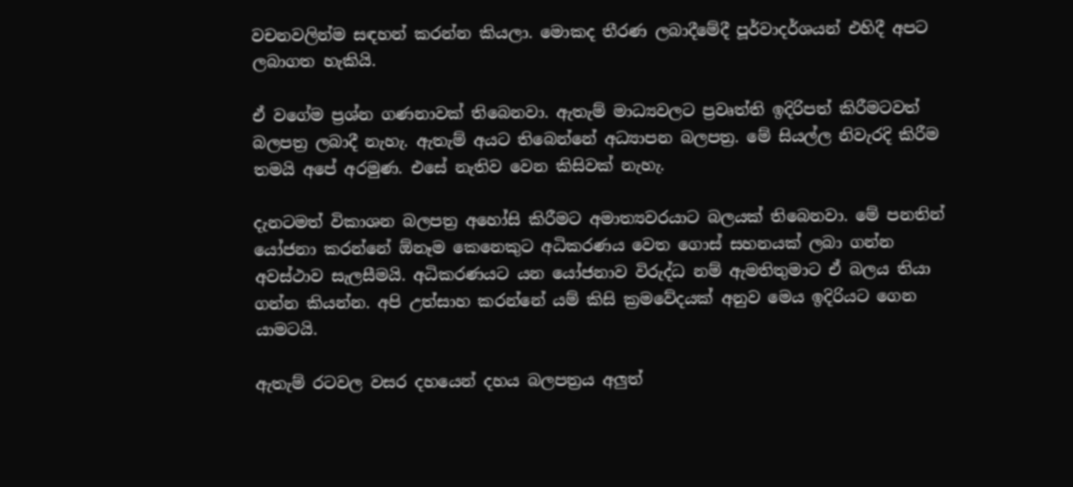වචනවලින්ම සඳහන් කරන්න කියලා. මොකද තීරණ ලබාදීමේදී පූර්වාදර්ශයන් එහිදී අපට ලබාගත හැකියි.

ඒ වගේම ප්‍රශ්න ගණනාවක් තිබෙනවා. ඇතැම් මාධ්‍යවලට ප්‍රවෘත්ති ඉදිරිපත් කිරීමටවත් බලපත්‍ර ලබාදී නැහැ. ඇතැම් අයට තිබෙන්නේ අධ්‍යාපන බලපත්‍ර. මේ සියල්ල නිවැරදි කිරීම තමයි අපේ අරමුණ. එසේ නැතිව වෙන කිසිවක් නැහැ.

දැනටමත් විකාශන බලපත්‍ර අහෝසි කිරීමට අමාත්‍යවරයාට බලයක් තිබෙනවා. මේ පනතින් යෝජනා කරන්නේ ඕනෑම කෙනෙකුට අධිකරණය වෙත ගොස් සහනයක් ලබා ගන්න අවස්ථාව සැලසීමයි. අධිකරණයට යන යෝජනාව විරුද්ධ නම් ඇමතිතුමාට ඒ බලය තියා ගන්න කියන්න. අපි උත්සාහ කරන්නේ යම් කිසි ක්‍රමවේදයක් අනුව මෙය ඉදිරියට ගෙන යාමටයි.

ඇතැම් රටවල වසර දහයෙන් දහය බලපත්‍රය අලුත්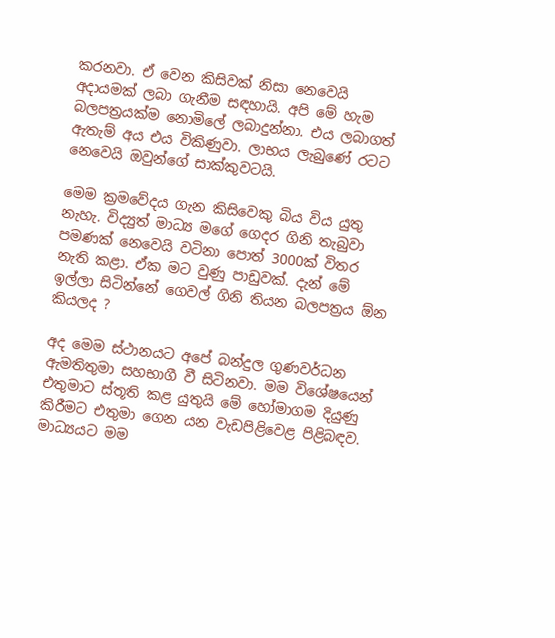කරනවා. ඒ වෙන කිසිවක් නිසා නෙවෙයි අදායමක් ලබා ගැනීම සඳහායි. අපි මේ හැම බලපත්‍රයක්ම නොමිලේ ලබාදුන්නා. එය ලබාගත් ඇතැම් අය එය විකිණුවා. ලාභය ලැබුණේ රටට නෙවෙයි ඔවුන්ගේ සාක්කුවටයි.

මෙම ක්‍රමවේදය ගැන කිසිවෙකු බිය විය යුතු නැහැ. විද්‍යුත් මාධ්‍ය මගේ ගෙදර ගිනි තැබුවා පමණක් නෙවෙයි වටිනා පොත් 3000ක් විතර නැති කළා. ඒක මට වුණු පාඩුවක්. දැන් මේ ඉල්ලා සිටින්නේ ගෙවල් ගිනි තියන බලපත්‍රය ඕන කියලද ?

අද මෙම ස්ථානයට අපේ බන්දුල ගුණවර්ධන ඇමතිතුමා සහභාගී වී සිටිනවා. මම විශේෂයෙන් එතුමාට ස්තූති කළ යුතුයි මේ හෝමාගම දියුණු කිරීමට එතුමා ගෙන යන වැඩපිළිවෙළ පිළිබඳව. මාධ්‍යයට මම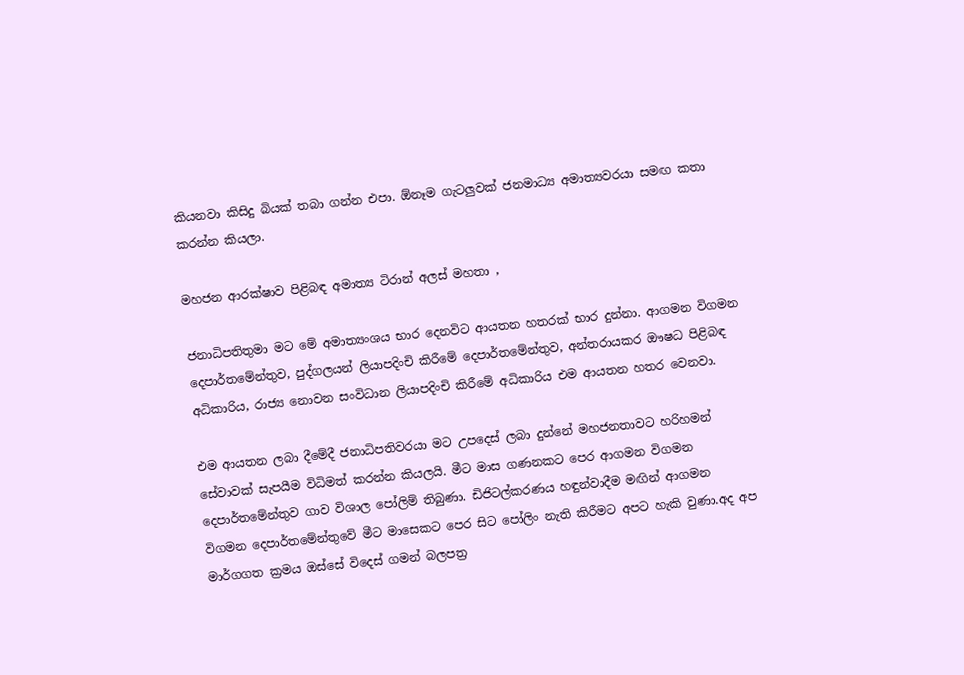කියනවා කිසිදු බියක් තබා ගන්න එපා. ඕනෑම ගැටලුවක් ජනමාධ්‍ය අමාත්‍යවරයා සමඟ කතා කරන්න කියලා.

මහජන ආරක්ෂාව පිළිබඳ අමාත්‍ය ටිරාන් අලස් මහතා ,

ජනාධිපතිතුමා මට මේ අමාත්‍යංශය භාර දෙනවිට ආයතන හතරක් භාර දුන්නා. ආගමන විගමන දෙපාර්තමේන්තුව, පුද්ගලයන් ලියාපදිංචි කිරීමේ දෙපාර්තමේන්තුව, අන්තරායකර ඖෂධ පිළිබඳ අධිකාරිය, රාජ්‍ය නොවන සංවිධාන ලියාපදිංචි කිරීමේ අධිකාරිය එම ආයතන හතර වෙනවා.

එම ආයතන ලබා දීමේදී ජනාධිපතිවරයා මට උපදෙස් ලබා දුන්නේ මහජනතාවට හරිහමන් සේවාවක් සැපයීම විධිමත් කරන්න කියලයි. මීට මාස ගණනකට පෙර ආගමන විගමන දෙපාර්තමේන්තුව ගාව විශාල පෝලිම් තිබුණා. ඩිජිටල්කරණය හඳුන්වාදීම මඟින් ආගමන විගමන දෙපාර්තමේන්තුවේ මීට මාසෙකට පෙර සිට පෝලිං නැති කිරීමට අපට හැකි වුණා.අද අප මාර්ගගත ක්‍රමය ඔස්සේ විදෙස් ගමන් බලපත්‍ර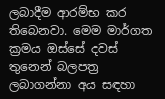ලබාදීම ආරම්භ කර තිබෙනවා. මෙම මාර්ගත ක්‍රමය ඔස්සේ දවස් තුනෙන් බලපත්‍ර ලබාගන්නා අය සඳහා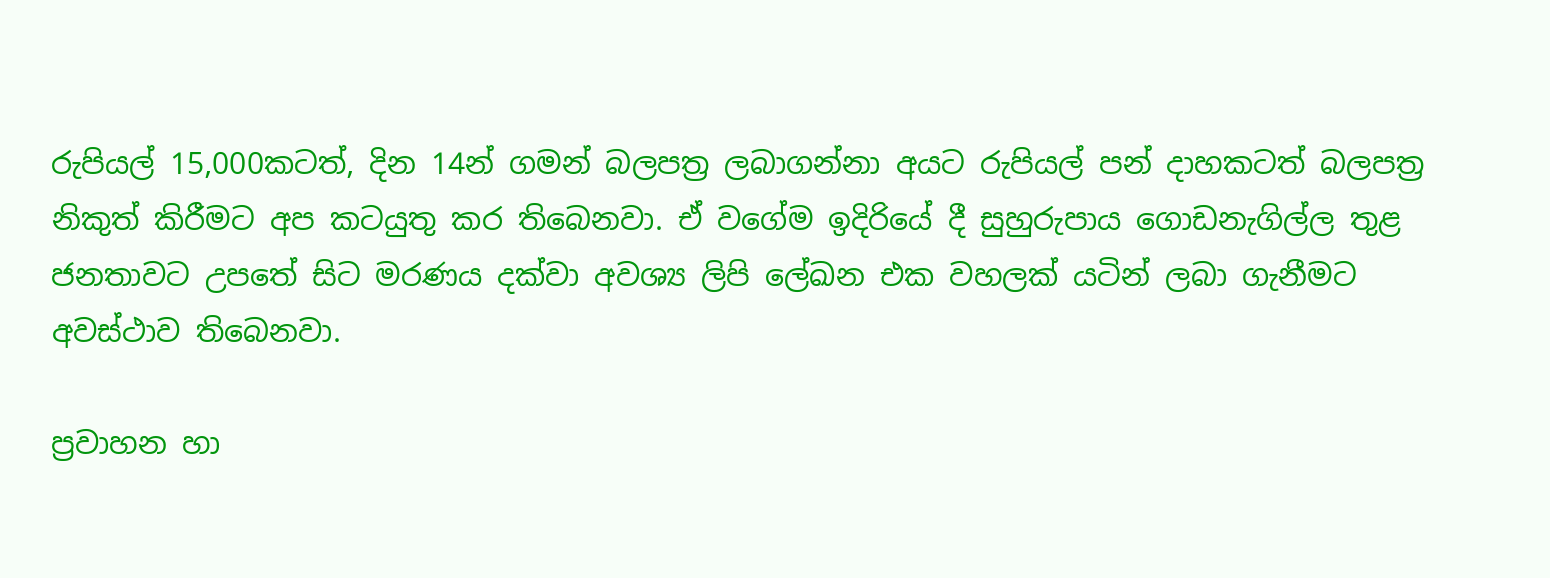රුපියල් 15,000කටත්, දින 14න් ගමන් බලපත්‍ර ලබාගන්නා අයට රුපියල් පන් දාහකටත් බලපත්‍ර නිකුත් කිරීමට අප කටයුතු කර තිබෙනවා. ඒ වගේම ඉදිරියේ දී සුහුරුපාය ගොඩනැගිල්ල තුළ ජනතාවට උපතේ සිට මරණය දක්වා අවශ්‍ය ලිපි ලේඛන එක වහලක් යටින් ලබා ගැනීමට අවස්ථාව තිබෙනවා.

ප්‍රවාහන හා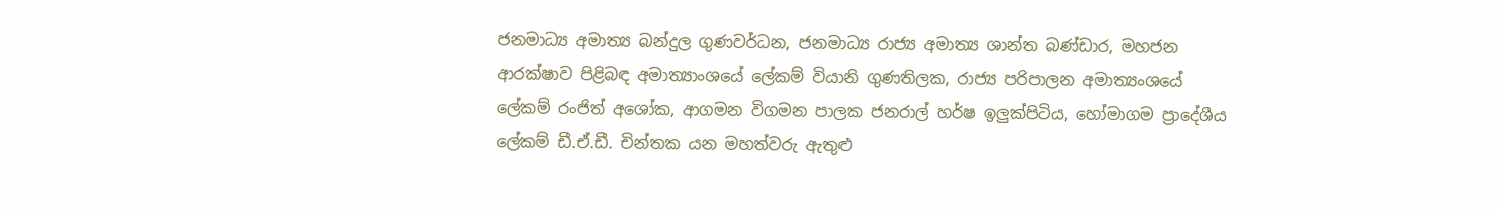ජනමාධ්‍ය අමාත්‍ය බන්දුල ගුණවර්ධන, ජනමාධ්‍ය රාජ්‍ය අමාත්‍ය ශාන්ත බණ්ඩාර, මහජන ආරක්ෂාව පිළිබඳ අමාත්‍යාංශයේ ලේකම් වියානි ගුණතිලක, රාජ්‍ය පරිපාලන අමාත්‍යංශයේ ලේකම් රංජිත් අශෝක, ආගමන විගමන පාලක ජනරාල් හර්ෂ ඉලුක්පිටිය, හෝමාගම ප්‍රාදේශීය ලේකම් ඩී.ඒ.ඩී. චින්තක යන මහත්වරු ඇතුළු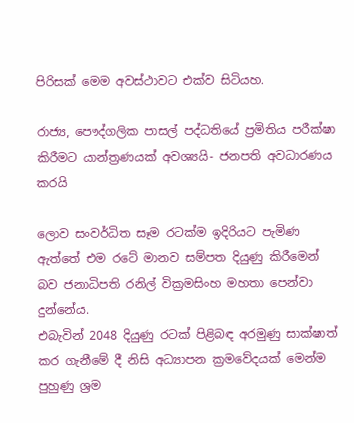පිරිසක් මෙම අවස්ථාවට එක්ව සිටියහ.

රාජ්‍ය, පෞද්ගලික පාසල් පද්ධතියේ ප්‍රමිතිය පරීක්ෂා කිරීමට යාන්ත්‍රණයක් අවශ්‍යයි- ජනපති අවධාරණය කරයි

ලොව සංවර්ධිත සෑම රටක්ම ඉදිරියට පැමිණ ඇත්තේ එම රටේ මානව සම්පත දියුණු කිරීමෙන් බව ජනාධිපති රනිල් වික්‍රමසිංහ මහතා පෙන්වා දුන්නේය.
එබැවින් 2048 දියුණු රටක් පිළිබඳ අරමුණු සාක්ෂාත්  කර ගැනීමේ දී නිසි අධ්‍යාපන ක්‍රමවේදයක් මෙන්ම පුහුණු ශ්‍රම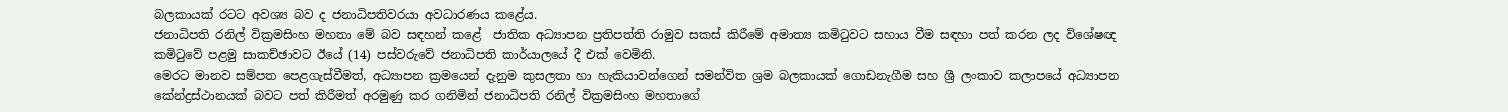බලකායක් රටට අවශ්‍ය බව ද ජනාධිපතිවරයා අවධාරණය කළේය.
ජනාධිපති රනිල් වික්‍රමසිංහ මහතා මේ බව සඳහන් කළේ  ජාතික අධ්‍යාපන ප්‍රතිපත්ති රාමුව සකස් කිරීමේ අමාත්‍ය කමිටුවට සහාය වීම සඳහා පත් කරන ලද විශේෂඥ කමිටුවේ පළමු සාකච්ඡාවට ඊයේ (14) පස්වරුවේ ජනාධිපති කාර්යාලයේ දී එක් වෙමිනි.
මෙරට මානව සම්පත පෙළගැස්වීමත්, අධ්‍යාපන ක්‍රමයෙන් දැනුම කුසලතා හා හැකියාවන්ගෙන් සමන්විත ශ්‍රම බලකායක් ගොඩනැගීම සහ ශ්‍රී ලංකාව කලාපයේ අධ්‍යාපන කේන්ද්‍රස්ථානයක් බවට පත් කිරීමත් අරමුණු කර ගනිමින් ජනාධිපති රනිල් වික්‍රමසිංහ මහතාගේ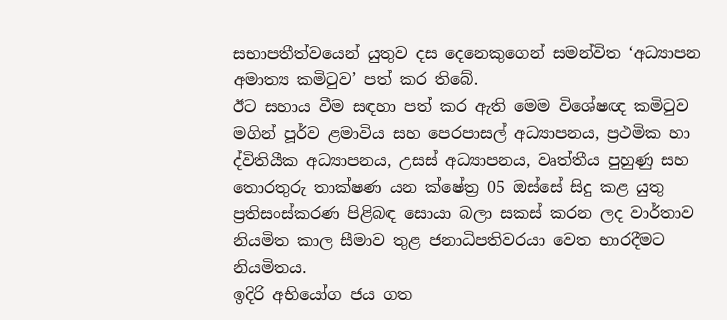සභාපතීත්වයෙන් යුතුව දස දෙනෙකුගෙන් සමන්විත ‘අධ්‍යාපන අමාත්‍ය කමිටුව’ පත් කර තිබේ.
ඊට සහාය වීම සඳහා පත් කර ඇති මෙම විශේෂඥ කමිටුව මගින් පූර්ව ළමාවිය සහ පෙරපාසල් අධ්‍යාපනය, ප්‍රථමික හා ද්විතියීක අධ්‍යාපනය, උසස් අධ්‍යාපනය, වෘත්තීය පුහුණු සහ තොරතුරු තාක්ෂණ යන ක්ෂේත්‍ර 05 ඔස්සේ සිදු කළ යුතු ප්‍රතිසංස්කරණ පිළිබඳ සොයා බලා සකස් කරන ලද වාර්තාව නියමිත කාල සීමාව තුළ ජනාධිපතිවරයා වෙත භාරදීමට නියමිතය.
ඉදිරි අභියෝග ජය ගත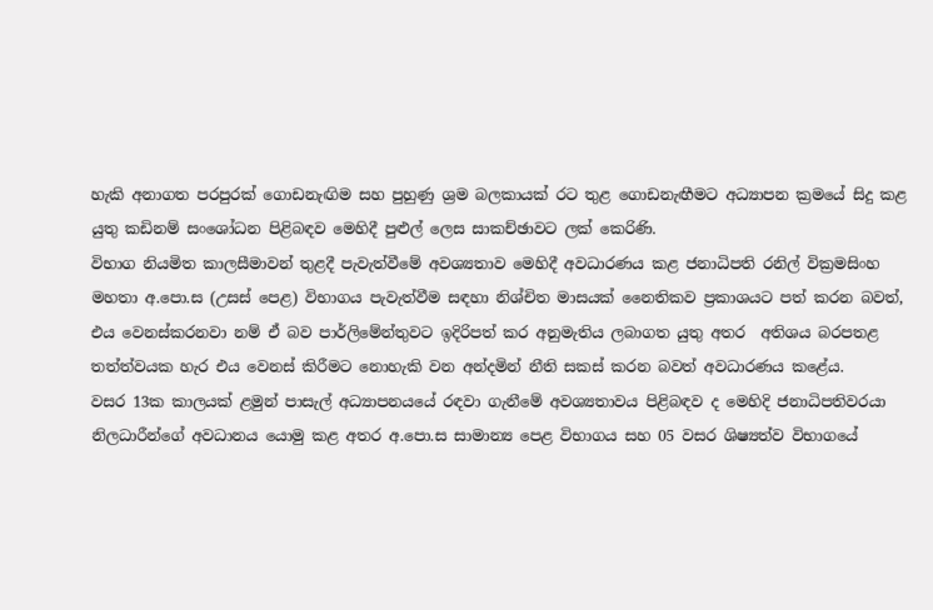හැකි අනාගත පරපුරක් ගොඩනැඟිම සහ පුහුණු ශ්‍රම බලකායක් රට තුළ ගොඩනැඟීමට අධ්‍යාපන ක්‍රමයේ සිදු කළ යුතු කඩිනම් සංශෝධන පිළිබඳව මෙහිදී පුළුල් ලෙස සාකච්ඡාවට ලක් කෙරිණි.
විභාග නියමිත කාලසීමාවන් තුළදී පැවැත්වීමේ අවශ්‍යතාව මෙහිදී අවධාරණය කළ ජනාධිපති රනිල් වික්‍රමසිංහ මහතා අ.පො.ස (උසස් පෙළ) විභාගය පැවැත්වීම සඳහා නිශ්චිත මාසයක් නෛතිකව ප්‍රකාශයට පත් කරන බවත්, එය වෙනස්කරනවා නම් ඒ බව පාර්ලිමේන්තුවට ඉදිරිපත් කර අනුමැතිය ලබාගත යුතු අතර  අතිශය බරපතළ තත්ත්වයක හැර එය වෙනස් කිරීමට නොහැකි වන අන්දමින් නීති සකස් කරන බවත් අවධාරණය කළේය.
වසර 13ක කාලයක් ළමුන් පාසැල් අධ්‍යාපනයයේ රඳවා ගැනීමේ අවශ්‍යතාවය පිළිබඳව ද මෙහිදි ජනාධිපතිවරයා නිලධාරීන්ගේ අවධානය යොමු කළ අතර අ.පො.ස සාමාන්‍ය පෙළ විභාගය සහ 05 වසර ශිෂ්‍යත්ව විභාගයේ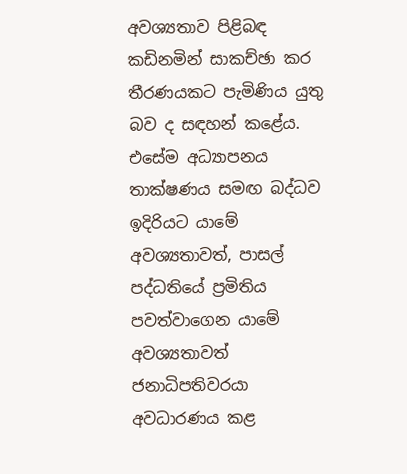අවශ්‍යතාව පිළිබඳ කඩිනමින් සාකච්ඡා කර තීරණයකට පැමිණිය යුතු බව ද සඳහන් කළේය.
එසේම අධ්‍යාපනය තාක්ෂණය සමඟ බද්ධව ඉදිරියට යාමේ අවශ්‍යතාවත්, පාසල් පද්ධතියේ ප්‍රමිතිය පවත්වාගෙන යාමේ අවශ්‍යතාවත් ජනාධිපතිවරයා අවධාරණය කළ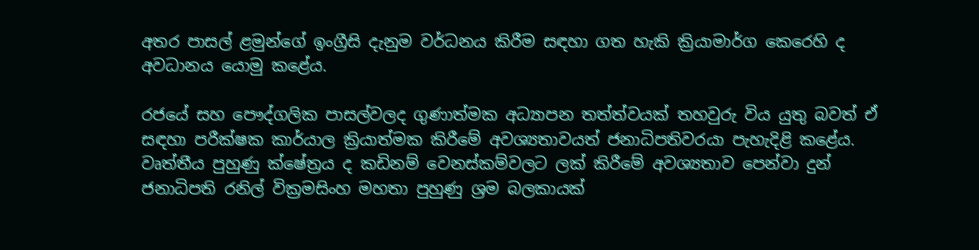අතර පාසල් ළමුන්ගේ ඉංග්‍රීසි දැනුම වර්ධනය කිරීම සඳහා ගත හැකි ක්‍රියාමාර්ග කෙරෙහි ද අවධානය යොමු කළේය.

රජයේ සහ පෞද්ගලික පාසල්වලද ගුණාත්මක අධ්‍යාපන තත්ත්වයක් තහවුරු විය යුතු බවත් ඒ සඳහා පරීක්ෂක කාර්යාල ක්‍රියාත්මක කිරීමේ අවශ්‍යතාවයත් ජනාධිපතිවරයා පැහැදිළි කළේය.
වෘත්තීය පුහුණු ක්ෂේත්‍රය ද කඩිනම් වෙනස්කම්වලට ලක් කිරීමේ අවශ්‍යතාව පෙන්වා දුන් ජනාධිපති රනිල් වික්‍රමසිංහ මහතා පුහුණු ශ්‍රම බලකායක්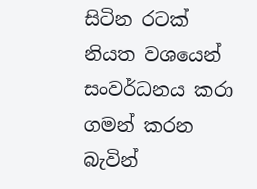සිටින රටක් නියත වශයෙන් සංවර්ධනය කරා ගමන් කරන බැවින්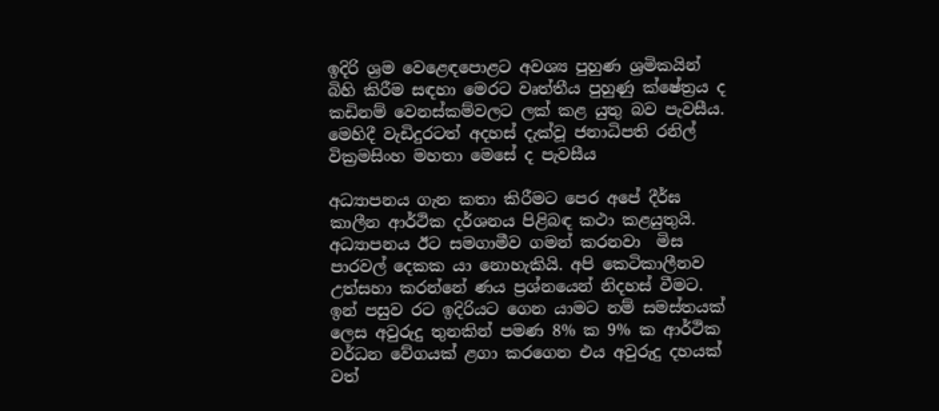ඉදිරි ශ්‍රම වෙළෙඳපොළට අවශ්‍ය පුහුණ ශ්‍රමිකයින් බිහි කිරීම සඳහා මෙරට වෘත්තීය පුහුණු ක්ෂේත්‍රය ද කඩිනම් වෙනස්කම්වලට ලක් කළ යුතු බව පැවසීය.
මෙහිදී වැඩිදුරටත් අදහස් දැක්වූ ජනාධිපති රනිල් වික්‍රමසිංහ මහතා මෙසේ ද පැවසීය

අධ්‍යාපනය ගැන කතා කිරීමට පෙර අපේ දීර්ඝ කාලීන ආර්ථික දර්ශනය පිළිබඳ කථා කළයුතුයි.  අධ්‍යාපනය ඊට සමගාමීව ගමන් කරනවා  මිස පාරවල් දෙකක යා නොහැකියි. අපි කෙටිකාලීනව උත්සහා කරන්නේ ණය ප්‍රශ්නයෙන් නිදහස් වීමට. ඉන් පසුව රට ඉදිරියට ගෙන යාමට නම් සමස්තයක් ලෙස අවුරුදු තුනකින් පමණ 8% ක 9% ක ආර්ථික වර්ධන වේගයක් ළගා කරගෙන එය අවුරුදු දහයක් වත්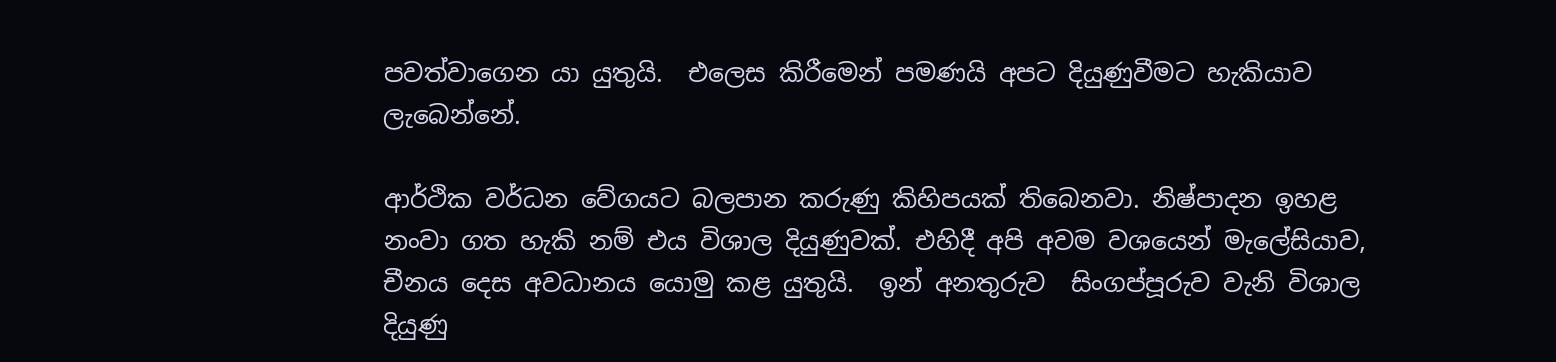පවත්වාගෙන යා යුතුයි.  එලෙස කිරීමෙන් පමණයි අපට දියුණුවීමට හැකියාව ලැබෙන්නේ.

ආර්ථික වර්ධන වේගයට බලපාන කරුණු කිහිපයක් තිබෙනවා. නිෂ්පාදන ඉහළ නංවා ගත හැකි නම් එය විශාල දියුණුවක්. එහිදී අපි අවම වශයෙන් මැලේසියාව, චීනය දෙස අවධානය යොමු කළ යුතුයි.  ඉන් අනතුරුව  සිංගප්පූරුව වැනි විශාල දියුණු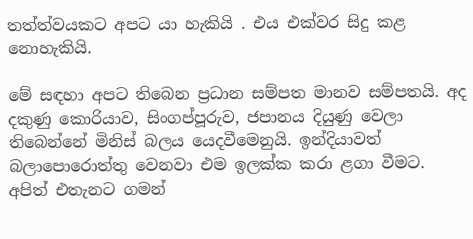තත්ත්වයකට අපට යා හැකියි . එය එක්වර සිදු කළ නොහැකියි.

මේ සඳහා අපට තිබෙන ප්‍රධාන සම්පත මානව සම්පතයි. අද දකුණු කොරියාව, සිංගප්පූරුව, ජපානය දියුණු වෙලා තිබෙන්නේ මිනිස් බලය යෙදවීමෙනුයි. ඉන්දියාවත් බලාපොරොත්තු වෙනවා එම ඉලක්ක කරා ළගා වීමට. අපිත් එතැනට ගමන්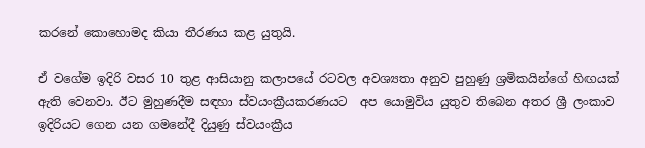කරනේ කොහොමද කියා තීරණය කළ යුතුයි.

ඒ වගේම ඉදිරි වසර 10 තුළ ආසියානු කලාපයේ රටවල අවශ්‍යතා අනුව පුහුණු ශ්‍රමිකයින්ගේ හිඟයක් ඇති වෙනවා. ඊට මුහුණදීම සඳහා ස්වයංක්‍රීයකරණයට  අප යොමුවිය යුතුව තිබෙන අතර ශ්‍රී ලංකාව ඉදිරියට ගෙන යන ගමනේදී දියුණු ස්වයංක්‍රීය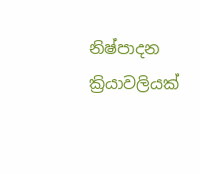නිෂ්පාදන ක්‍රියාවලියක්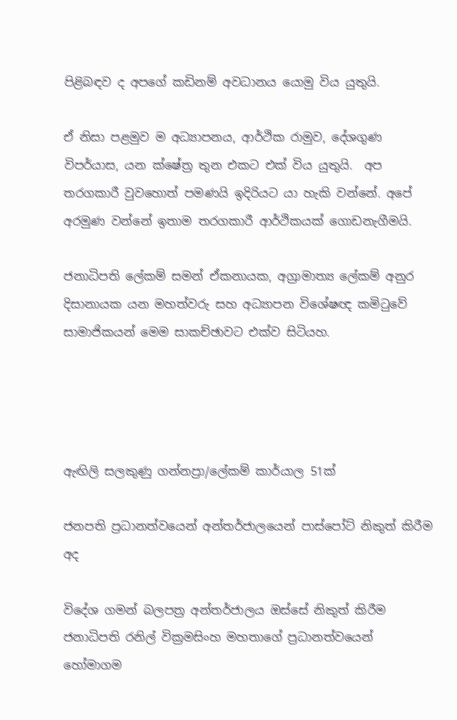පිළිබඳව ද අපගේ කඩිනම් අවධානය යොමු විය යුතුයි.

ඒ නිසා පළමුව ම අධ්‍යාපනය, ආර්ථික රාමුව, දේශගුණ විපර්යාස, යන ක්ෂේත්‍ර තුන එකට එක් විය යුතුයි.  අප තරගකාරී වුවහොත් පමණයි ඉදිරියට යා හැකි වන්නේ. අපේ අරමුණ වන්නේ ඉතාම තරගකාරී ආර්ථිකයක් ගොඩනැගීමයි.

ජනාධිපති ලේකම් සමන් ඒකනායක, අග්‍රාමාත්‍ය ලේකම් අනුර දිසානායක යන මහත්වරු සහ අධ්‍යාපන විශේෂඥ කමිටුවේ සාමාජිකයන් මෙම සාකච්ඡාවට එක්ව සිටියහ.




ඇඟිලි සලකුණු ගන්නප්‍රා/ලේකම් කාර්යාල 51ක්

ජනපති ප්‍රධානත්වයෙන් අන්තර්ජාලයෙන් පාස්පෝට් නිකුත් කිරීම අද

විදේශ ගමන් බලපත්‍ර අන්තර්ජාලය ඔස්සේ නිකුත් කිරීම ජනාධිපති රනිල් වික්‍රමසිංහ මහතාගේ ප්‍රධානත්වයෙන් හෝමාගම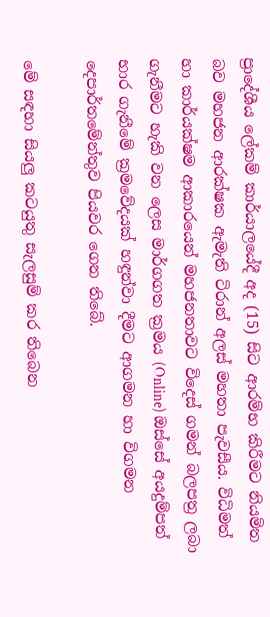ප්‍රාදේශීය ලේකම් කාර්යාලයේදී අද (15) සිට ආරම්භ කිරීමට නියමිත බව මහජන ආරක්ෂක ඇමැති ටිරාන් අලස් මහතා පැවසීය. විධිමත් හා කාර්යක්ෂම ආකාරයෙන් මහජනතාවට විදෙස් ගමන් බලපත්‍ර ලබා ගැනීමට හැකි වන ලෙස මාර්ගගත ක්‍රමය (Online) ඔස්සේ අයදුම්පත් භාර ගැනීමේ ක්‍රමවේදයක් හඳුන්වා දීමට ආගමන හා විගමන දෙපාර්තමේන්තුව පියවර ගෙන තිබේ.

මේ සඳහා සියලු කටයුතු සැලසුම් කර තිබෙන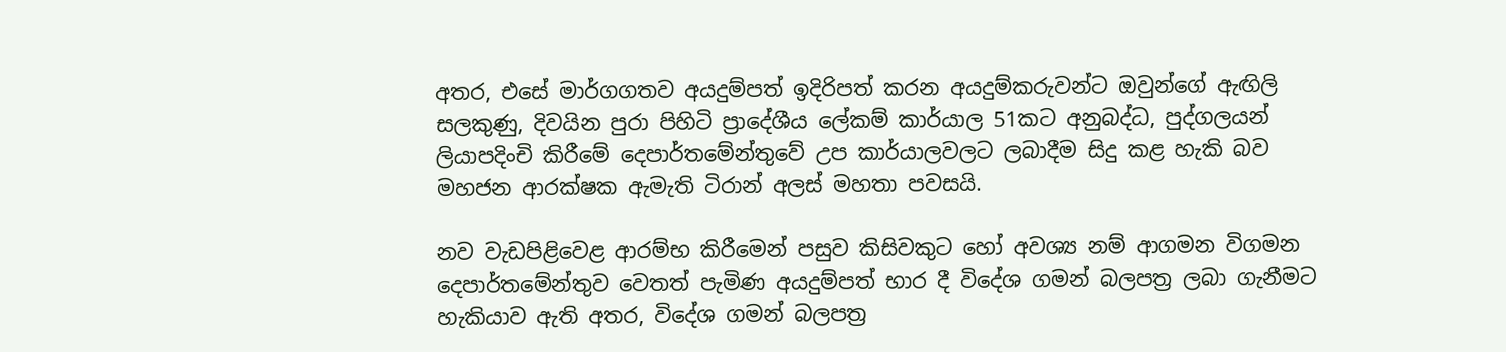අතර, එසේ මාර්ගගතව අයදුම්පත් ඉදිරිපත් කරන අයදුම්කරුවන්ට ඔවුන්ගේ ඇඟිලි සලකුණු, දිවයින පුරා පිහිටි ප්‍රාදේශීය ලේකම් කාර්යාල 51කට අනුබද්ධ, පුද්ගලයන් ලියාපදිංචි කිරීමේ දෙපාර්තමේන්තුවේ උප කාර්යාලවලට ලබාදීම සිදු කළ හැකි බව මහජන ආරක්ෂක ඇමැති ටිරාන් අලස් මහතා පවසයි.

නව වැඩපිළිවෙළ ආරම්භ කිරීමෙන් පසුව කිසිවකුට හෝ අවශ්‍ය නම් ආගමන විගමන දෙපාර්තමේන්තුව වෙතත් පැමිණ අයදුම්පත් භාර දී විදේශ ගමන් බලපත්‍ර ලබා ගැනීමට හැකියාව ඇති අතර, විදේශ ගමන් බලපත්‍ර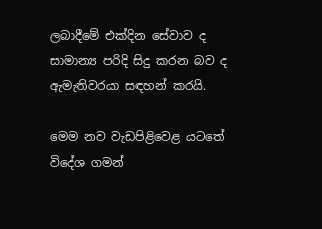ලබාදීමේ එක්දින සේවාව ද සාමාන්‍ය පරිදි සිදු කරන බව ද ඇමැතිවරයා සඳහන් කරයි.

මෙම නව වැඩපිළිවෙළ යටතේ විදේශ ගමන්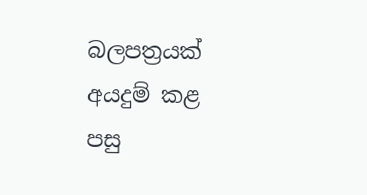බලපත්‍රයක් අයදුම් කළ පසු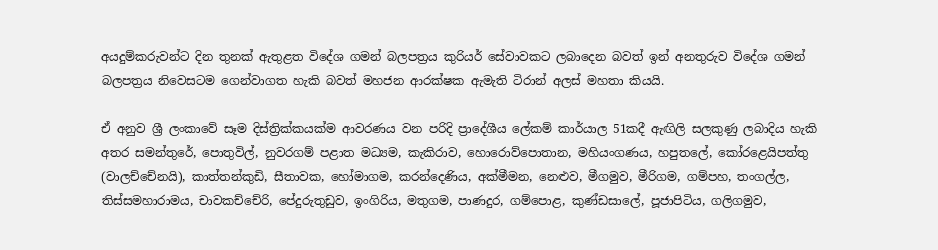අයදුම්කරුවන්ට දින තුනක් ඇතුළත විදේශ ගමන් බලපත්‍රය කුරියර් සේවාවකට ලබාදෙන බවත් ඉන් අනතුරුව විදේශ ගමන් බලපත්‍රය නිවෙසටම ගෙන්වාගත හැකි බවත් මහජන ආරක්ෂක ඇමැති ටිරාන් අලස් මහතා කියයි.

ඒ අනුව ශ්‍රී ලංකාවේ සෑම දිස්ත්‍රික්කයක්ම ආවරණය වන පරිදි ප්‍රාදේශීය ලේකම් කාර්යාල 51කදී ඇඟිලි සලකුණු ලබාදිය හැකි අතර සමන්තුරේ, පොතුවිල්, නුවරගම් පළාත මධ්‍යම, කැකිරාව, හොරොව්පොතාන, මහියංගණය, හපුතලේ, කෝරළෙයිපත්තු (වාලච්චේනයි), කාත්තන්කුඩි, සීතාවක, හෝමාගම, කරන්දෙණිය, අක්මීමන, නෙළුව, මීගමුව, මීරිගම, ගම්පහ, තංගල්ල, තිස්සමහාරාමය, චාවකච්චේරි, පේදුරුතුඩුව, ඉංගිරිය, මතුගම, පාණදුර, ගම්පොළ, කුණ්ඩසාලේ, පූජාපිටිය, ගලිගමුව,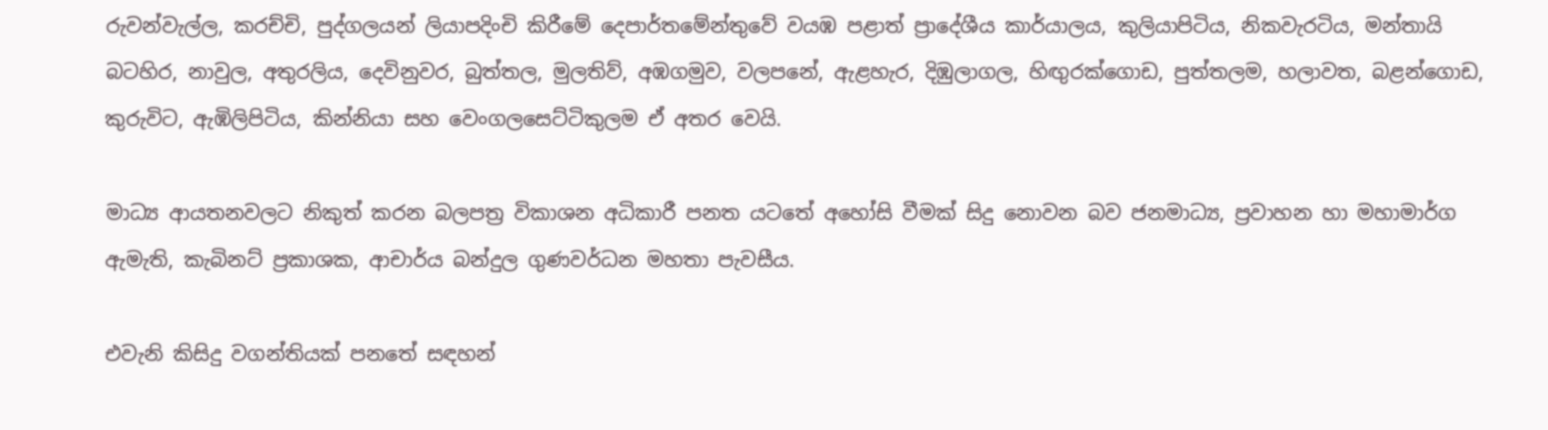රුවන්වැල්ල, කරච්චි, පුද්ගලයන් ලියාපදිංචි කිරීමේ දෙපාර්තමේන්තුවේ වයඹ පළාත් ප්‍රාදේශීය කාර්යාලය, කුලියාපිටිය, නිකවැරටිය, මන්තායි බටහිර, නාවුල, අතුරලිය, දෙවිනුවර, බුත්තල, මුලතිව්, අඹගමුව, වලපනේ, ඇළහැර, දිඹුලාගල, හිඟුරක්ගොඩ, පුත්තලම, හලාවත, බළන්ගොඩ, කුරුවිට, ඇඹිලිපිටිය, කින්නියා සහ වෙංගලසෙට්ටිකුලම ඒ අතර වෙයි.

මාධ්‍ය ආයතනවලට නිකුත් කරන බලපත්‍ර විකාශන අධිකාරී පනත යටතේ අහෝසි වීමක් සිදු නොවන බව ජනමාධ්‍ය, ප්‍රවාහන හා මහාමාර්ග ඇමැති, කැබිනට් ප්‍රකාශක, ආචාර්ය බන්දුල ගුණවර්ධන මහතා පැවසීය.

එවැනි කිසිදු වගන්තියක් පනතේ සඳහන්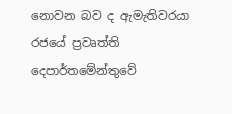නොවන බව ද ඇමැතිවරයා රජයේ ප්‍රවෘත්ති දෙපාර්තමේන්තුවේ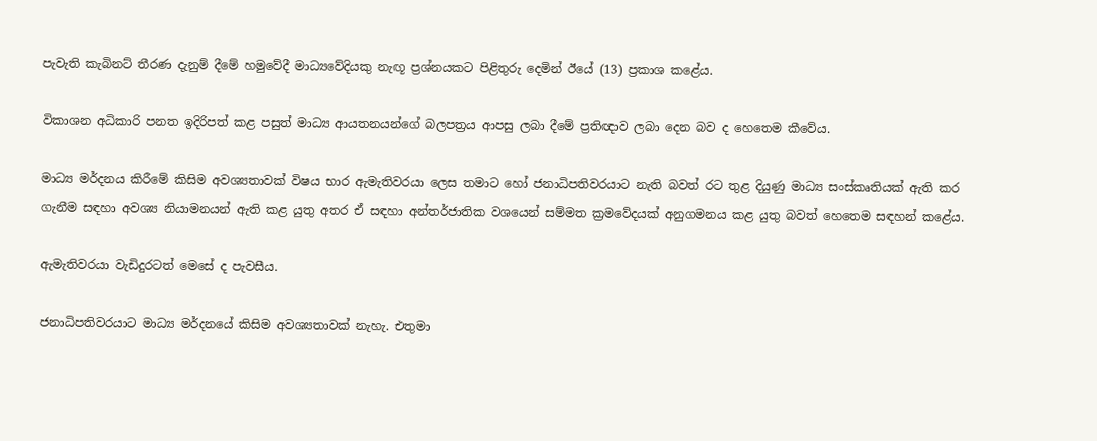පැවැති කැබිනට් තීරණ දැනුම් දීමේ හමුවේදී මාධ්‍යවේදියකු නැඟූ ප්‍රශ්නයකට පිළිතුරු දෙමින් ඊයේ (13) ප්‍රකාශ කළේය.

විකාශන අධිකාරි පනත ඉදිරිපත් කළ පසුත් මාධ්‍ය ආයතනයන්ගේ බලපත්‍රය ආපසු ලබා දීමේ ප්‍රතිඥාව ලබා දෙන බව ද හෙතෙම කීවේය.

මාධ්‍ය මර්දනය කිරීමේ කිසිම අවශ්‍යතාවක් විෂය භාර ඇමැතිවරයා ලෙස තමාට හෝ ජනාධිපතිවරයාට නැති බවත් රට තුළ දියුණු මාධ්‍ය සංස්කෘතියක් ඇති කර ගැනීම සඳහා අවශ්‍ය නියාමනයන් ඇති කළ යුතු අතර ඒ සඳහා අන්තර්ජාතික වශයෙන් සම්මත ක්‍රමවේදයක් අනුගමනය කළ යුතු බවත් හෙතෙම සඳහන් කළේය‍.

ඇමැතිවරයා වැඩිදුරටත් මෙසේ ද පැවසීය.

ජනාධිපතිවරයාට මාධ්‍ය මර්දනයේ කිසිම අවශ්‍යතාවක් නැහැ. එතුමා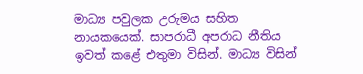මාධ්‍ය පවුලක උරුමය සහිත නායකයෙක්. සාපරාධී අපරාධ නීතිය ඉවත් කළේ එතුමා විසින්. මාධ්‍ය විසින්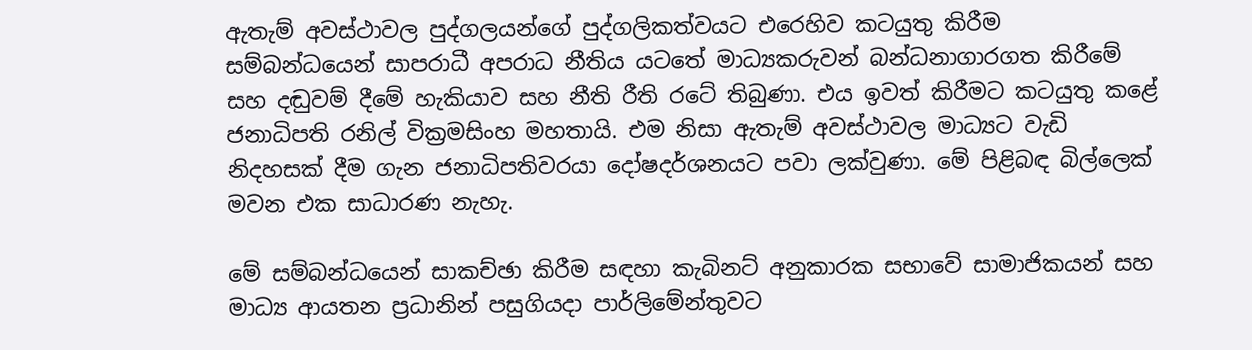ඇතැම් අවස්ථාවල පුද්ගලයන්ගේ පුද්ගලිකත්වයට එරෙහිව කටයුතු කිරීම සම්බන්ධයෙන් සාපරාධී අපරාධ නීතිය යටතේ මාධ්‍යකරුවන් බන්ධනාගාරගත කිරීමේ සහ දඬුවම් දීමේ හැකියාව සහ නීති රීති රටේ තිබුණා. එය ඉවත් කිරීමට කටයුතු කළේ ජනාධිපති රනිල් වික්‍රමසිංහ මහතායි. එම නිසා ඇතැම් අවස්ථාවල මාධ්‍යට වැඩි නිදහසක් දීම ගැන ජනාධිපතිවරයා දෝෂදර්ශනයට පවා ලක්වුණා. මේ පිළිබඳ බිල්ලෙක් මවන එක සාධාරණ නැහැ.

මේ සම්බන්ධයෙන් සාකච්ඡා කිරීම සඳහා කැබිනට් අනුකාරක සභාවේ සාමාජිකයන් සහ මාධ්‍ය ආයතන ප්‍රධානින් පසුගියදා පාර්ලිමේන්තුවට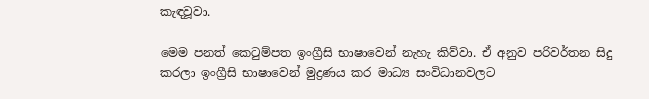කැඳවූවා.

මෙම පනත් කෙටුම්පත ඉංග්‍රීසි භාෂාවෙන් නැහැ කිව්වා. ඒ අනුව පරිවර්තන සිදු කරලා ඉංග්‍රීසි භාෂාවෙන් මුද්‍රණය කර මාධ්‍ය සංවිධානවලට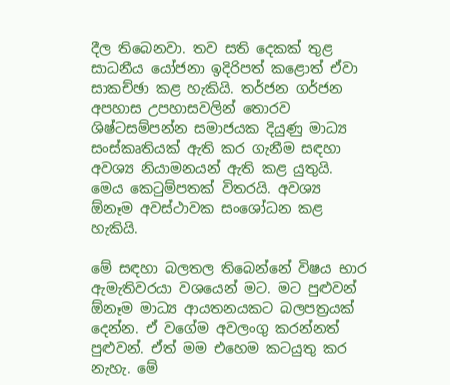දීල තිබෙනවා. තව සති දෙකක් තුළ සාධනීය යෝජනා ඉදිරිපත් කළොත් ඒවා සාකච්ඡා කළ හැකියි. තර්ජන ගර්ජන අපහාස උපහාසවලින් තොරව ශිෂ්ටසම්පන්න සමාජයක දියුණු මාධ්‍ය සංස්කෘතියක් ඇති කර ගැනීම සඳහා අවශ්‍ය නියාමනයන් ඇති කළ යුතුයි. මෙය කෙටුම්පතක් විතරයි. අවශ්‍ය ඕනෑම අවස්ථාවක සංශෝධන කළ හැකියි.

මේ සඳහා බලතල තිබෙන්නේ විෂය භාර ඇමැතිවරයා වශයෙන් මට. මට පුළුවන් ඕනෑම මාධ්‍ය ආයතනයකට බලපත්‍රයක් දෙන්න. ඒ වගේම අවලංගු කරන්නත් පුළුවන්. ඒත් මම එහෙම කටයුතු කර නැහැ. මේ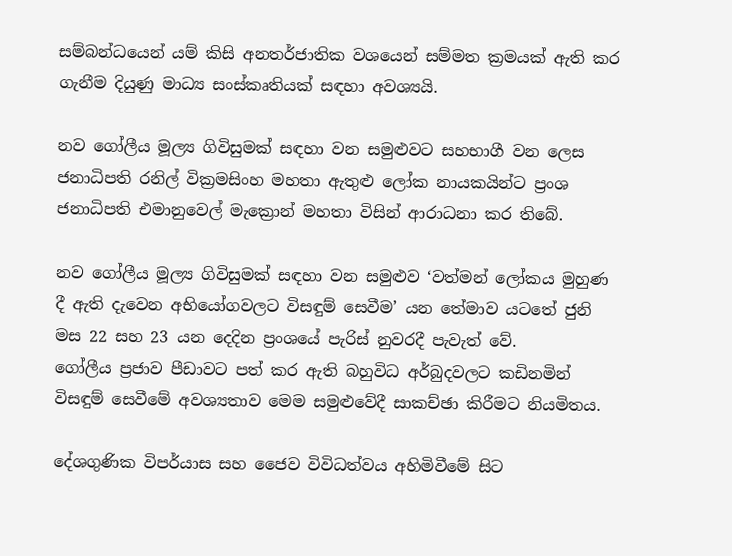සම්බන්ධයෙන් යම් කිසි අනතර්ජාතික වශයෙන් සම්මත ක්‍රමයක් ඇති කර ගැනීම දියුණු මාධ්‍ය සංස්කෘතියක් සඳහා අවශ්‍යයි.

නව ගෝලීය මූල්‍ය ගිවිසුමක් සඳහා වන සමුළුවට සහභාගී වන ලෙස ජනාධිපති රනිල් වික්‍රමසිංහ මහතා ඇතුළු ලෝක නායකයින්ට ප්‍රංශ ජනාධිපති එමානුවෙල් මැක්‍රොන් මහතා විසින් ආරාධනා කර තිබේ.

නව ගෝලීය මූල්‍ය ගිවිසුමක් සඳහා වන සමුළුව ‘වත්මන් ලෝකය මුහුණ දී ඇති දැවෙන අභියෝගවලට විසඳුම් සෙවීම’ යන තේමාව යටතේ ජුනි මස 22 සහ 23 යන දෙදින ප්‍රංශයේ පැරිස් නුවරදී පැවැත් වේ.
ගෝලීය ප්‍රජාව පීඩාවට පත් කර ඇති බහුවිධ අර්බුදවලට කඩිනමින් විසඳුම් සෙවීමේ අවශ්‍යතාව මෙම සමුළුවේදී සාකච්ඡා කිරීමට නියමිතය.

දේශගුණික විපර්යාස සහ ජෛව විවිධත්වය අහිමිවීමේ සිට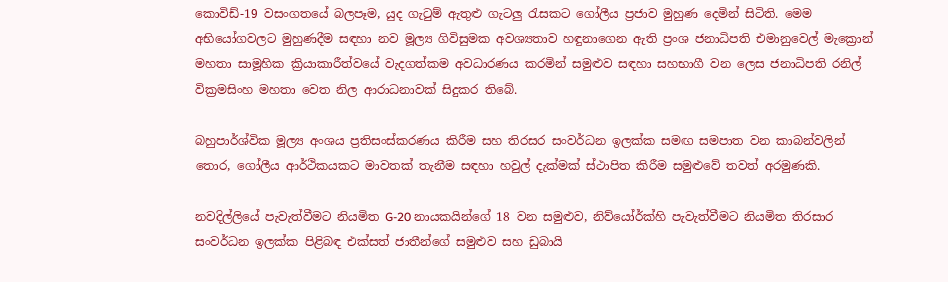කොවිඩ්-19 වසංගතයේ බලපෑම, යුද ගැටුම් ඇතුළු ගැටලු රැසකට ගෝලීය ප්‍රජාව මුහුණ දෙමින් සිටිති. මෙම අභියෝගවලට මුහුණදීම සඳහා නව මූල්‍ය ගිවිසුමක අවශ්‍යතාව හඳුනාගෙන ඇති ප්‍රංශ ජනාධිපති එමානුවෙල් මැක්‍රොන් මහතා සාමූහික ක්‍රියාකාරීත්වයේ වැදගත්කම අවධාරණය කරමින් සමුළුව සඳහා සහභාගී වන ලෙස ජනාධිපති රනිල් වික්‍රමසිංහ මහතා වෙත නිල ආරාධනාවක් සිදුකර තිබේ.

බහුපාර්ශ්වික මූල්‍ය අංශය ප්‍රතිසංස්කරණය කිරීම සහ තිරසර සංවර්ධන ඉලක්ක සමඟ සමපාත වන කාබන්වලින් තොර, ගෝලීය ආර්ථිකයකට මාවතක් තැනීම සඳහා හවුල් දැක්මක් ස්ථාපිත කිරීම සමුළුවේ තවත් අරමුණකි.

නවදිල්ලියේ පැවැත්වීමට නියමිත G-20 නායකයින්ගේ 18 වන සමුළුව, නිව්යෝර්ක්හි පැවැත්වීමට නියමිත තිරසාර සංවර්ධන ඉලක්ක පිළිබඳ එක්සත් ජාතීන්ගේ සමුළුව සහ ඩුබායි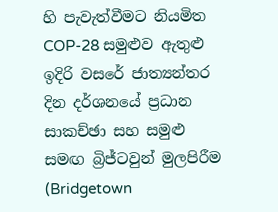හි පැවැත්වීමට නියමිත COP-28 සමුළුව ඇතුළු ඉදිරි වසරේ ජාත්‍යන්තර දින දර්ශනයේ ප්‍රධාන සාකච්ඡා සහ සමුළු සමඟ බ්‍රිජ්ටවුන් මුලපිරීම (Bridgetown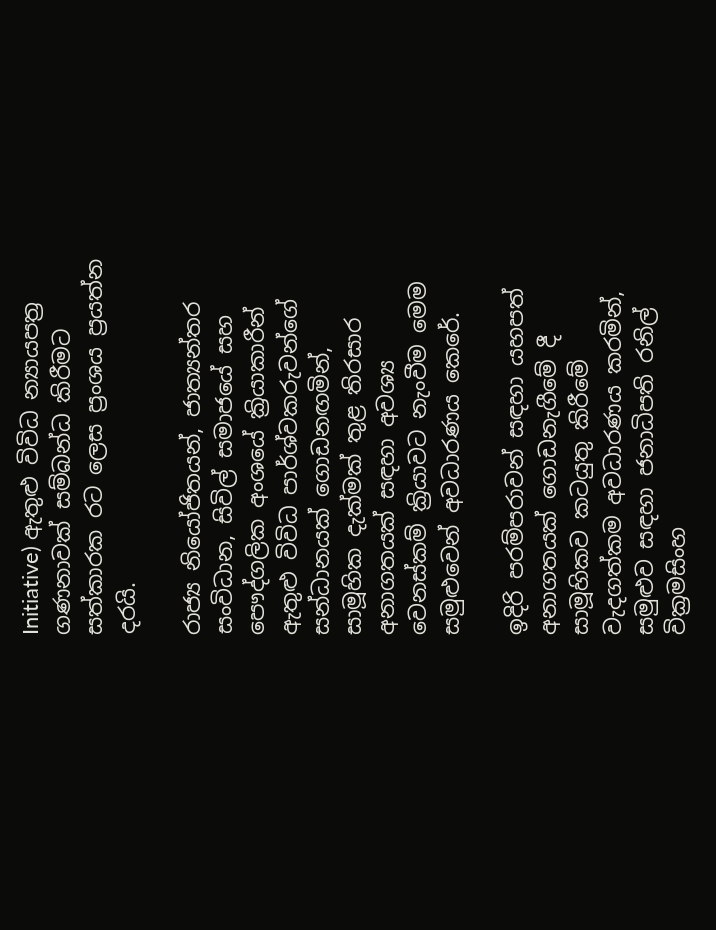Initiative) ඇතුළු විවිධ න්‍යායපත්‍ර ගණනාවක් සම්බන්ධ කිරීමට සත්කාරක රට ලෙස ප්‍රංශය ප්‍රයත්න දරයි.

රාජ්‍ය නියෝජිතයන්, ජාත්‍යන්තර සංවිධාන, සිවිල් සමාජයේ සහ පෞද්ගලික අංශයේ ක්‍රියාකාරීන් ඇතුළු විවිධ පාර්ශ්වකරුවන්ගේ සන්ධානයක් ගොඩනඟමින්, සාමූහික දැක්මක් තුළ තිරසාර අනාගතයක් සඳහා අවශ්‍ය වෙනස්කම් ක්‍රියාවට නැංවීම මෙම සමුළුවෙන් අවධාරණය කෙරේ.

ඉදිරි පරම්පරාවන් සඳහා යහපත් අනාගතයක් ගොඩනැගීමේ දී සාමූහිකව කටයුතු කිරීමේ වැදගත්කම අවධාරණය කරමින්, සමුළුව සඳහා ජනාධිපති රනිල් වික්‍රමසිංහ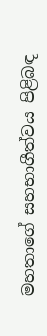මහතාගේ සහභාගීත්වය පිළිබඳ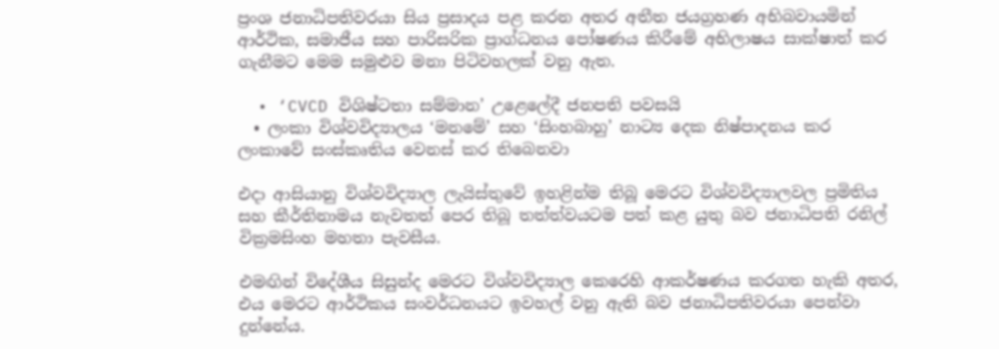ප්‍රංශ ජනාධිපතිවරයා සිය ප්‍රසාදය පළ කරන අතර අතීත ජයග්‍රහණ අභිබවායමින් ආර්ථික, සමාජීය සහ පාරිසරික ප්‍රාග්ධනය පෝෂණය කිරීමේ අභිලාෂය සාක්ෂාත් කර ගැනීමට මෙම සමුළුව මනා පිටිවහලක් වනු ඇත.

  • ‘CVCD විශිෂ්ටතා සම්මාන’ උළෙලේදී ජනපති පවසයි
  • ලංකා විශ්වවිද්‍යාලය ‘මනමේ’ සහ ‘සිංහබාහු’ නාට්‍ය දෙක නිෂ්පාදනය කර ලංකාවේ සංස්කෘතිය වෙනස් කර තිබෙනවා

එදා ආසියානු විශ්වවිද්‍යාල ලැයිස්තුවේ ඉහළින්ම තිබූ මෙරට විශ්වවිද්‍යාලවල ප්‍රමිතිය සහ කීර්තිනාමය නැවතත් පෙර තිබූ තත්ත්වයටම පත් කළ යුතු බව ජනාධිපති රනිල් වික්‍රමසිංහ මහතා පැවසීය.

එමඟින් විදේශීය සිසුන්ද මෙරට විශ්වවිද්‍යාල කෙරෙහි ආකර්ෂණය කරගත හැකි අතර, එය මෙරට ආර්ථිකය සංවර්ධනයට ඉවහල් වනු ඇති බව ජනාධිපතිවරයා පෙන්වා දුන්නේය.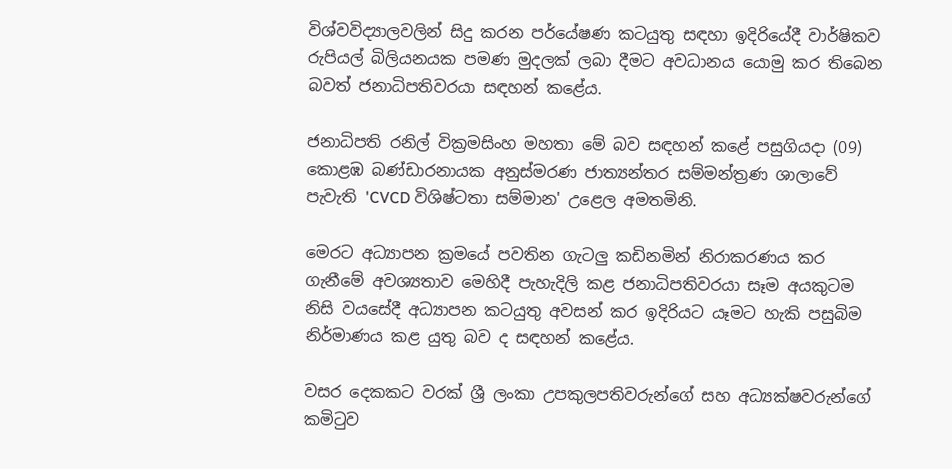විශ්වවිද්‍යාලවලින් සිදු කරන පර්යේෂණ කටයුතු සඳහා ඉදිරියේදී වාර්ෂිකව රුපියල් බිලියනයක පමණ මුදලක් ලබා දීමට අවධානය යොමු කර තිබෙන බවත් ජනාධිපතිවරයා සඳහන් කළේය.

ජනාධිපති රනිල් වික්‍රමසිංහ මහතා මේ බව සඳහන් කළේ පසුගියදා (09) කොළඹ බණ්ඩාරනායක අනුස්මරණ ජාත්‍යන්තර සම්මන්ත්‍රණ ශාලාවේ පැවැති 'CVCD විශිෂ්ටතා සම්මාන' උළෙල අමතමිනි.

මෙරට අධ්‍යාපන ක්‍රමයේ පවතින ගැටලු කඩිනමින් නිරාකරණය කර ගැනීමේ අවශ්‍යතාව මෙහිදී පැහැදිලි කළ ජනාධිපතිවරයා සෑම අයකුටම නිසි වයසේදී අධ්‍යාපන කටයුතු අවසන් කර ඉදිරියට යෑමට හැකි පසුබිම නිර්මාණය කළ යුතු බව ද සඳහන් කළේය.

වසර දෙකකට වරක් ශ්‍රී ලංකා උපකුලපතිවරුන්ගේ සහ අධ්‍යක්ෂවරුන්ගේ කමිටුව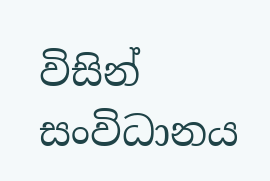විසින් සංවිධානය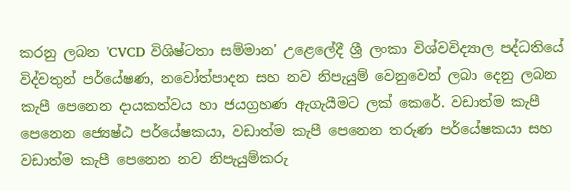කරනු ලබන 'CVCD විශිෂ්ටතා සම්මාන' උළෙලේදී ශ්‍රී ලංකා විශ්වවිද්‍යාල පද්ධතියේ විද්වතුන් පර්යේෂණ, නවෝත්පාදන සහ නව නිපැයුම් වෙනුවෙන් ලබා දෙනු ලබන කැපී පෙනෙන දායකත්වය හා ජයග්‍රහණ ඇගැයීමට ලක් කෙරේ. වඩාත්ම කැපී පෙනෙන ජ්‍යෙෂ්ඨ පර්යේෂකයා, වඩාත්ම කැපී පෙනෙන තරුණ පර්යේෂකයා සහ වඩාත්ම කැපී පෙනෙන නව නිපැයුම්කරු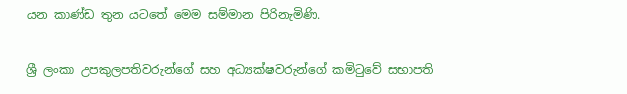යන කාණ්ඩ තුන යටතේ මෙම සම්මාන පිරිනැමිණි.

ශ්‍රී ලංකා උපකුලපතිවරුන්ගේ සහ අධ්‍යක්ෂවරුන්ගේ කමිටුවේ සභාපති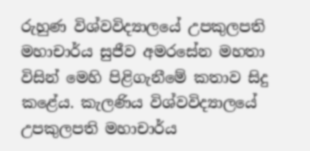රුහුණ විශ්වවිද්‍යාලයේ උපකුලපති මහාචාර්ය සුජීව අමරසේන මහතා විසින් මෙහි පිළිගැනීමේ කතාව සිදු කළේය. කැලණිය විශ්වවිද්‍යාලයේ උපකුලපති මහාචාර්ය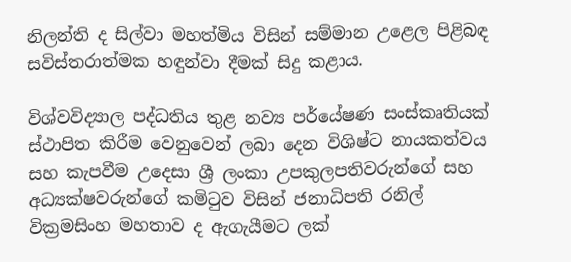නිලන්ති ද සිල්වා මහත්මිය විසින් සම්මාන උළෙල පිළිබඳ සවිස්තරාත්මක හඳුන්වා දීමක් සිදු කළාය.

විශ්වවිද්‍යාල පද්ධතිය තුළ නව්‍ය පර්යේෂණ සංස්කෘතියක් ස්ථාපිත කිරීම වෙනුවෙන් ලබා දෙන විශිෂ්ට නායකත්වය සහ කැපවීම උදෙසා ශ්‍රී ලංකා උපකුලපතිවරුන්ගේ සහ අධ්‍යක්ෂවරුන්ගේ කමිටුව විසින් ජනාධිපති රනිල් වික්‍රමසිංහ මහතාව ද ඇගැයීමට ලක්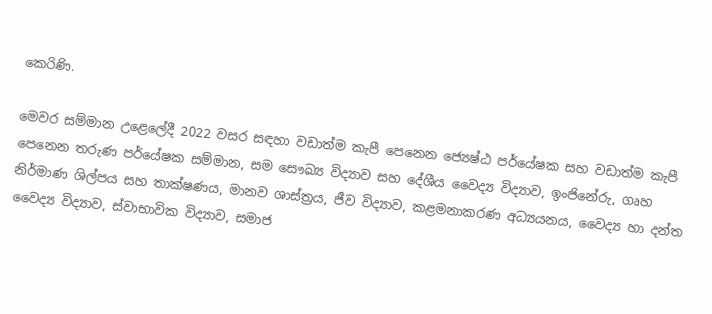කෙ‍රිණි.

මෙවර සම්මාන උළෙලේදී 2022 වසර සඳහා වඩාත්ම කැපී පෙනෙන ජ්‍යෙෂ්ඨ පර්යේෂක සහ වඩාත්ම කැපී පෙනෙන තරුණ පර්යේෂක සම්මාන, සම සෞඛ්‍ය විද්‍යාව සහ දේශීය වෛද්‍ය විද්‍යාව, ඉංජිනේරු, ගෘහ නිර්මාණ ශිල්පය සහ තාක්ෂණය, මානව ශාස්ත්‍රය, ජීව විද්‍යාව, කළමනාකරණ අධ්‍යයනය, වෛද්‍ය හා දන්ත වෛද්‍ය විද්‍යාව, ස්වාභාවික විද්‍යාව, සමාජ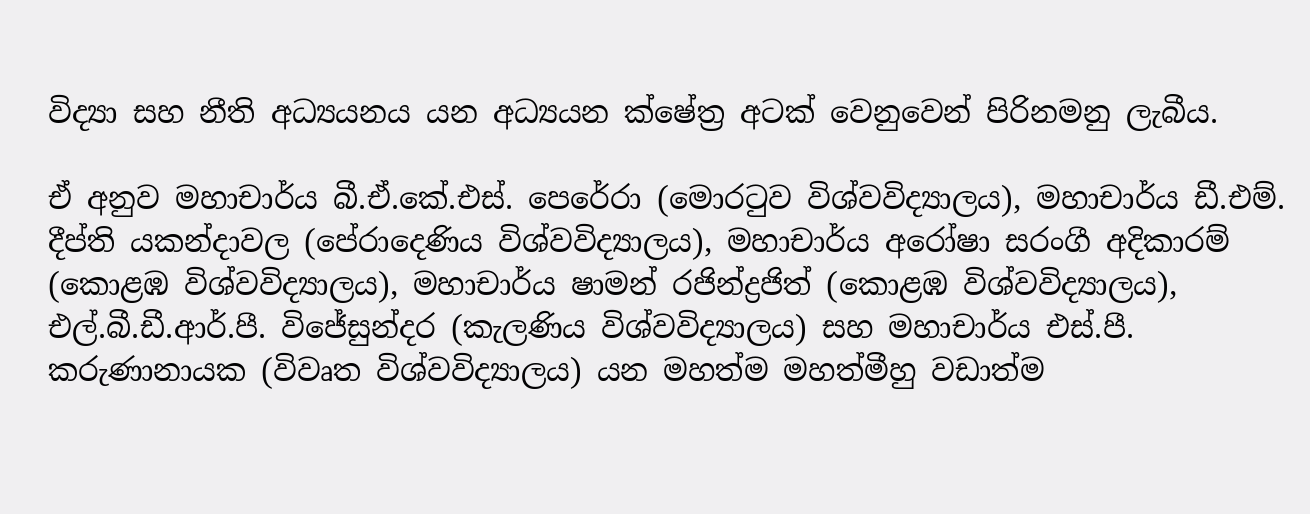විද්‍යා සහ නීති අධ්‍යයනය යන අධ්‍යයන ක්ෂේත්‍ර අටක් වෙනුවෙන් පිරිනමනු ලැබීය.

ඒ අනුව මහාචාර්ය බී.ඒ.කේ.එස්. පෙරේරා (මොරටුව විශ්වවිද්‍යාලය), මහාචාර්ය ඩී.එම්. දීප්ති යකන්දාවල (පේරාදෙණිය විශ්වවිද්‍යාලය), මහාචාර්ය අරෝෂා සරංගී අදිකාරම් (කොළඹ විශ්වවිද්‍යාලය), මහාචාර්ය ෂාමන් රජින්ද්‍රජිත් (කොළඹ විශ්වවිද්‍යාලය), එල්.බී.ඩී.ආර්.පී. විජේසුන්දර (කැලණිය විශ්වවිද්‍යාලය) සහ මහාචාර්ය එස්.පී. කරුණානායක (විවෘත විශ්වවිද්‍යාලය) යන මහත්ම මහත්මීහු වඩාත්ම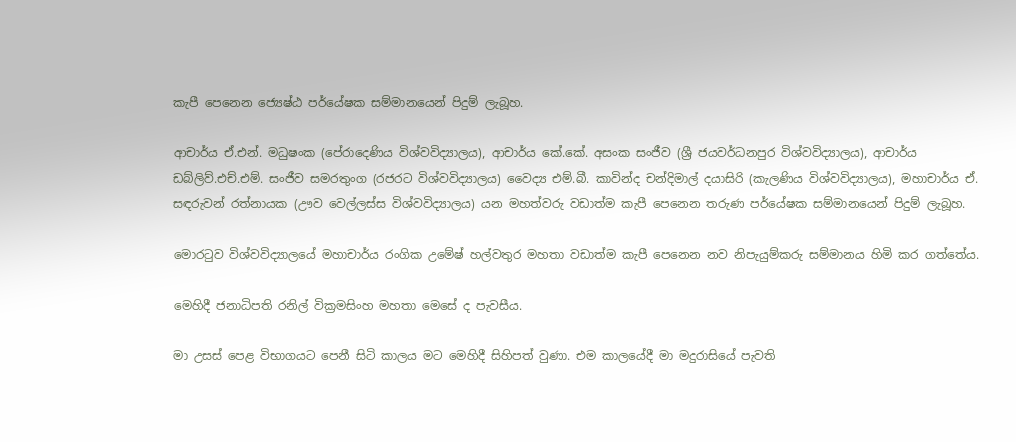කැපී පෙනෙන ජ්‍යෙෂ්ඨ පර්යේෂක සම්මානයෙන් පිදුම් ලැබූහ.

ආචාර්ය ඒ.එන්. මධුෂංක (පේරාදෙණිය විශ්වවිද්‍යාලය), ආචාර්ය කේ.කේ. අසංක සංජීව (ශ්‍රී ජයවර්ධනපුර විශ්වවිද්‍යාලය), ආචාර්ය ඩබ්ලිව්.එච්.එම්. සංජීව සමරතුංග (රජරට විශ්වවිද්‍යාලය) වෛද්‍ය එම්.බී. කාවින්ද චන්දිමාල් දයාසිරි (කැලණිය විශ්වවිද්‍යාලය), මහාචාර්ය ඒ. සඳරුවන් රත්නායක (ඌව වෙල්ලස්ස විශ්වවිද්‍යාලය) යන මහත්වරු වඩාත්ම කැපී පෙනෙන තරුණ පර්යේෂක සම්මානයෙන් පිදුම් ලැබූහ.

මොරටුව විශ්වවිද්‍යාලයේ මහාචාර්ය රංගික උමේෂ් හල්වතුර මහතා වඩාත්ම කැපී පෙනෙන නව නිපැයුම්කරු සම්මානය හිමි කර ගත්තේය.

මෙහිදී ජනාධිපති රනිල් වික්‍රමසිංහ මහතා මෙසේ ද පැවසීය.

මා උසස් පෙළ විභාගයට පෙනී සිටි කාලය මට මෙහිදී සිහිපත් වුණා. එම කාලයේදී මා මදුරාසියේ පැවති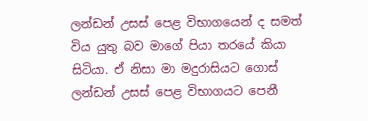ලන්ඩන් උසස් පෙළ විභාගයෙන් ද සමත් විය යුතු බව මාගේ පියා තරයේ කියා සිටියා. ඒ නිසා මා මදුරාසියට ගොස් ලන්ඩන් උසස් පෙළ විභාගයට පෙනී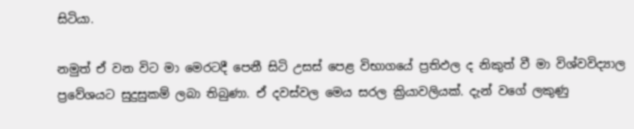සිටියා.

නමුත් ඒ වන විට මා මෙරටදී පෙනී සිටි උසස් පෙළ විභාගයේ ප්‍රතිඵල ද නිකුත් වී මා විශ්වවිද්‍යාල ප්‍රවේශයට සුදුසුකම් ලබා තිබුණා. ඒ දවස්වල මෙය සරල ක්‍රියාවලියක්. දැන් වගේ ලකුණු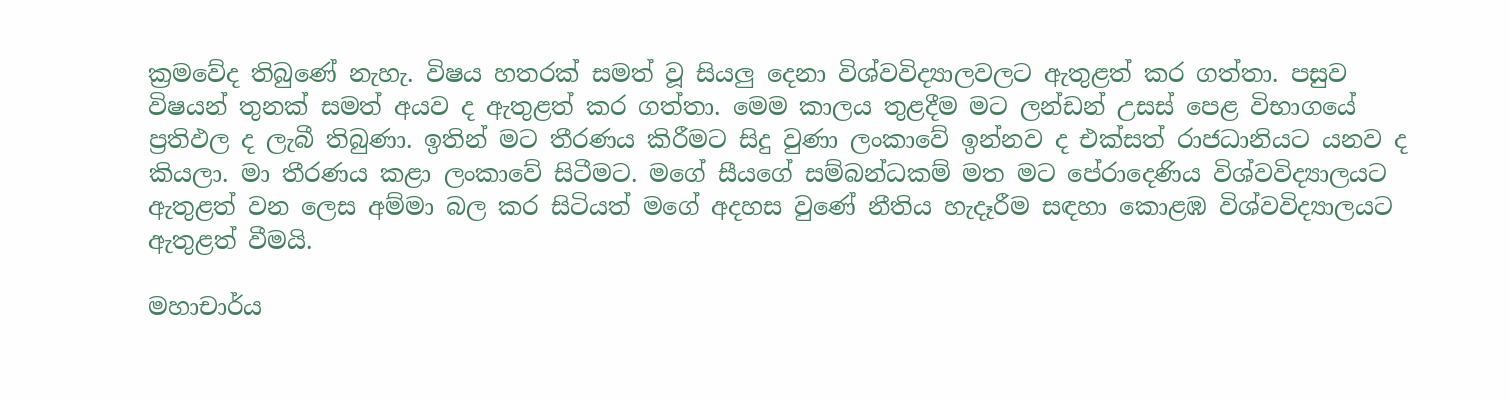ක්‍රමවේද තිබුණේ නැහැ. විෂය හතරක් සමත් වූ සියලු දෙනා විශ්වවිද්‍යාලවලට ඇතුළත් කර ගත්තා. පසුව විෂයන් තුනක් සමත් අයව ද ඇතුළත් කර ගත්තා. මෙම කාලය තුළදීම මට ලන්ඩන් උසස් පෙළ විභාගයේ ප්‍රතිඵල ද ලැබී තිබුණා. ඉතින් මට තීරණය කිරීමට සිදු වුණා ලංකාවේ ඉන්නව ද එක්සත් රාජධානියට යනව ද කියලා. මා තීරණය කළා ලංකාවේ සිටීමට. මගේ සීයගේ සම්බන්ධකම් මත මට පේරාදෙණිය විශ්වවිද්‍යාලයට ඇතුළත් වන ලෙස අම්මා බල කර සිටියත් මගේ අදහස වුණේ නීතිය හැදෑරීම සඳහා කොළඹ විශ්වවිද්‍යාලයට ඇතුළත් වීමයි.

මහාචාර්ය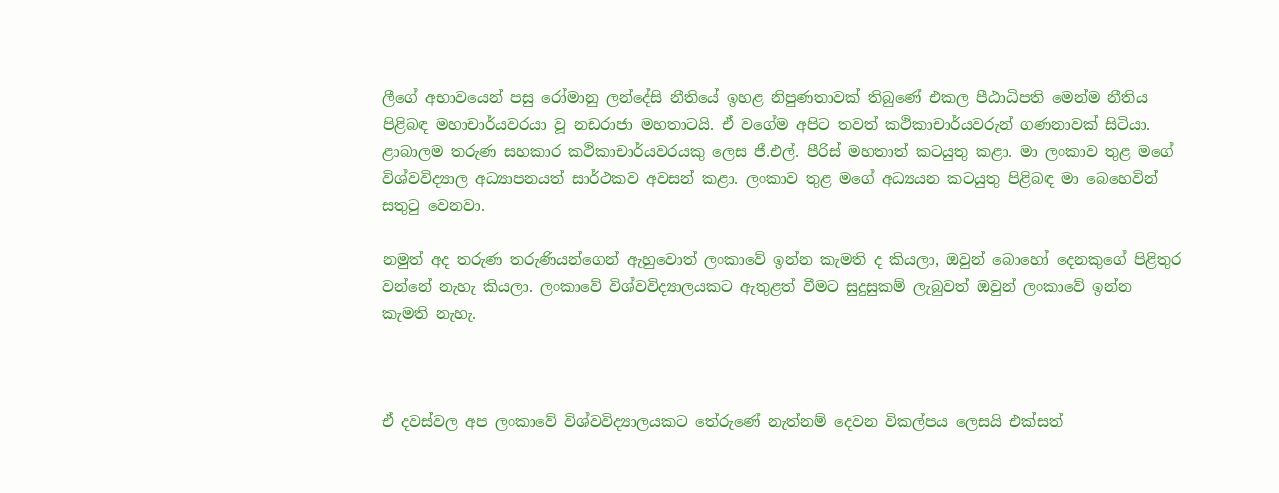ලීගේ අභාවයෙන් පසු රෝමානු ලන්දේසි නීතියේ ඉහළ නිපුණතාවක් තිබුණේ එකල පීඨාධිපති මෙන්ම නීතිය පිළිබඳ මහාචාර්යවරයා වූ නඩරාජා මහතාටයි. ඒ වගේම අපිට තවත් කථිකාචාර්යවරුන් ගණනාවක් සිටියා. ළාබාලම තරුණ සහකාර කථිකාචාර්යවරයකු ලෙස ජී.එල්. පීරිස් මහතාත් කටයුතු කළා. මා ලංකාව තුළ මගේ විශ්වවිද්‍යාල අධ්‍යාපනයත් සාර්ථකව අවසන් කළා. ලංකාව තුළ මගේ අධ්‍යයන කටයුතු පිළිබඳ මා බෙහෙවින් සතුටු වෙනවා.

නමුත් අද තරුණ තරුණියන්ගෙන් ඇහුවොත් ලංකාවේ ඉන්න කැමති ද කියලා, ඔවුන් බොහෝ දෙනකුගේ පිළිතුර වන්නේ නැහැ කියලා. ලංකාවේ විශ්වවිද්‍යාලයකට ඇතුළත් වීමට සුදුසුකම් ලැබුවත් ඔවුන් ලංකාවේ ඉන්න කැමති නැහැ.



ඒ දවස්වල අප ලංකාවේ විශ්වවිද්‍යාලයකට තේරුණේ නැත්නම් දෙවන විකල්පය ලෙසයි එක්සත්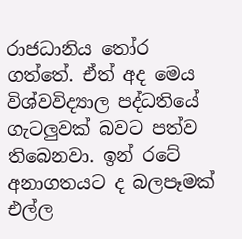රාජධානිය තෝර ගත්තේ. ඒත් අද මෙය විශ්වවිද්‍යාල පද්ධතියේ ගැටලුවක් බවට පත්ව තිබෙනවා. ඉන් රටේ අනාගතයට ද බලපෑමක් එල්ල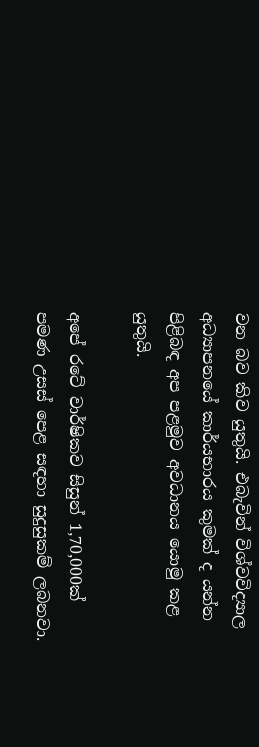වන බව කිව යුතුයි. එබැවින් විශ්වවිද්‍යාල අධ්‍යාපනයේ කාර්යභාරය කුමක් ද යන්න පිළිබඳ අප පළමුව අවධානය යොමු කළ යුතුයි.

අපේ රටේ වාර්ෂිකව සිසුන් 1,70,000ක් පමණ උසස් පෙළ සඳහා සුදුසුකම් ලබනවා.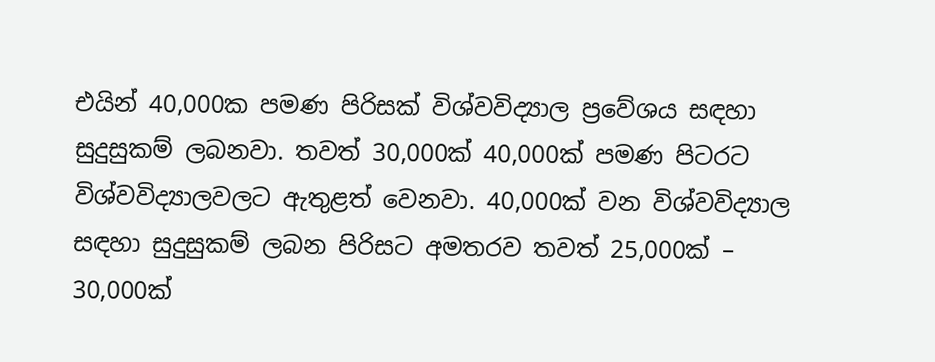එයින් 40,000ක පමණ පිරිසක් විශ්වවිද්‍යාල ප්‍රවේශය සඳහා සුදුසුකම් ලබනවා. තවත් 30,000ක් 40,000ක් පමණ පිටරට විශ්වවිද්‍යාලවලට ඇතුළත් වෙනවා. 40,000ක් වන විශ්වවිද්‍යාල සඳහා සුදුසුකම් ලබන පිරිසට අමතරව තවත් 25,000ක් – 30,000ක්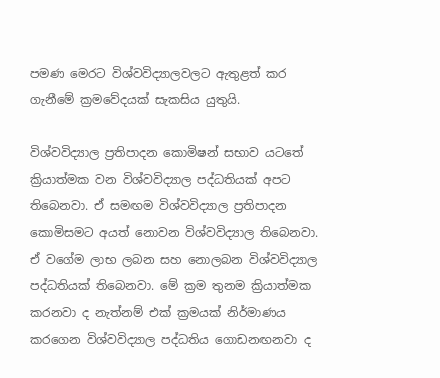පමණ මෙරට විශ්වවිද්‍යාලවලට ඇතුළත් කර ගැනීමේ ක්‍රමවේදයක් සැකසිය යුතුයි.

විශ්වවිද්‍යාල ප්‍රතිපාදන කොමිෂන් සභාව යටතේ ක්‍රියාත්මක වන විශ්වවිද්‍යාල පද්ධතියක් අපට තිබෙනවා. ඒ සමඟම විශ්වවිද්‍යාල ප්‍රතිපාදන කොමිසමට අයත් නොවන විශ්වවිද්‍යාල තිබෙනවා. ඒ වගේම ලාභ ලබන සහ නොලබන විශ්වවිද්‍යාල පද්ධතියක් තිබෙනවා. මේ ක්‍රම තුනම ක්‍රියාත්මක කරනවා ද නැත්නම් එක් ක්‍රමයක් නිර්මාණය කරගෙන විශ්වවිද්‍යාල පද්ධතිය ගොඩනඟනවා ද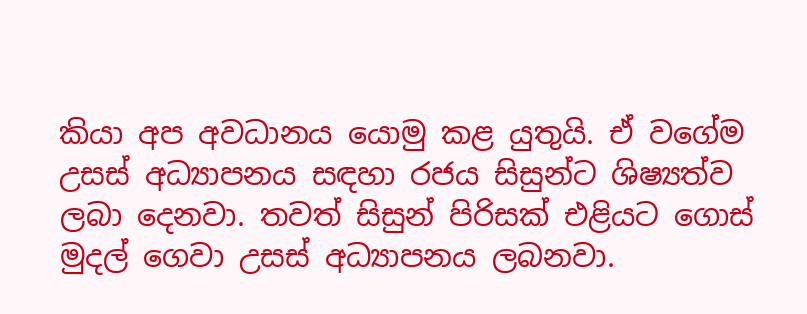කියා අප අවධානය යොමු කළ යුතුයි. ඒ වගේම උසස් අධ්‍යාපනය සඳහා රජය සිසුන්ට ශිෂ්‍යත්ව ලබා දෙනවා. තවත් සිසුන් පිරිසක් එළියට ගොස් මුදල් ගෙවා උසස් අධ්‍යාපනය ලබනවා.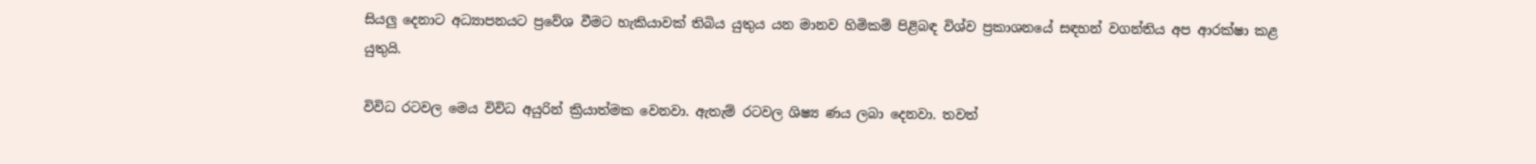සියලු දෙනාට අධ්‍යාපනයට ප්‍රවේශ වීමට හැකියාවක් තිබිය යුතුය යන මානව හිමිකම් පිළිබඳ විශ්ව ප්‍රකාශනයේ සඳහන් වගන්තිය අප ආරක්ෂා කළ යුතුයි.

විවිධ රටවල මෙය විවිධ අයුරින් ක්‍රියාත්මක වෙනවා. ඇතැම් රටවල ශිෂ්‍ය ණය ලබා දෙනවා. තවත්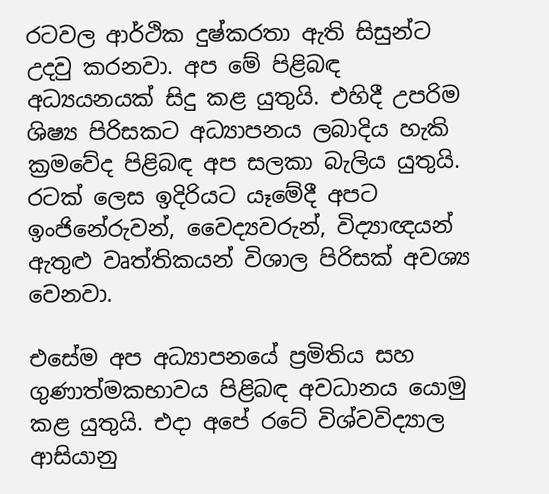රටවල ආර්ථික දුෂ්කරතා ඇති සිසුන්ට උදවු කරනවා. අප මේ පිළිබඳ අධ්‍යයනයක් සිදු කළ යුතුයි. එහිදී උපරිම ශිෂ්‍ය පිරිසකට අධ්‍යාපනය ලබාදිය හැකි ක්‍රමවේද පිළිබඳ අප සලකා බැලිය යුතුයි. රටක් ලෙස ඉදිරියට යෑමේදී අපට ඉංජිනේරුවන්, වෛද්‍යවරුන්, විද්‍යාඥයන් ඇතුළු වෘත්තිකයන් විශාල පිරිසක් අවශ්‍ය වෙනවා.

එසේම අප අධ්‍යාපනයේ ප්‍රමිතිය සහ ගුණාත්මකභාවය පිළිබඳ අවධානය යොමු කළ යුතුයි. එදා අපේ රටේ විශ්වවිද්‍යාල ආසියානු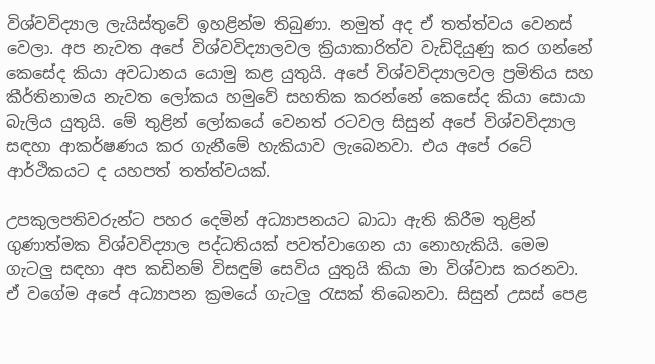විශ්වවිද්‍යාල ලැයිස්තුවේ ඉහළින්ම තිබුණා. නමුත් අද ඒ තත්ත්වය වෙනස් වෙලා. අප නැවත අපේ විශ්වවිද්‍යාලවල ක්‍රියාකාරිත්ව වැඩිදියුණු කර ගන්නේ කෙසේද කියා අවධානය යොමු කළ යුතුයි. අපේ විශ්වවිද්‍යාලවල ප්‍රමිතිය සහ කීර්තිනාමය නැවත ලෝකය හමුවේ සහතික කරන්නේ කෙසේද කියා සොයා බැලිය යුතුයි. මේ තුළින් ලෝකයේ වෙනත් රටවල සිසුන් අපේ විශ්වවිද්‍යාල සඳහා ආකර්ෂණය කර ගැනීමේ හැකියාව ලැබෙනවා. එය අපේ රටේ ආර්ථිකයට ද යහපත් තත්ත්වයක්.

උපකුලපතිවරුන්ට පහර දෙමින් අධ්‍යාපනයට බාධා ඇති කිරීම තුළින් ගුණාත්මක විශ්වවිද්‍යාල පද්ධතියක් පවත්වාගෙන යා නොහැකියි. මෙම ගැටලු සඳහා අප කඩිනම් විසඳුම් සෙවිය යුතුයි කියා මා විශ්වාස කරනවා. ඒ වගේම අපේ අධ්‍යාපන ක්‍රමයේ ගැටලු රැසක් තිබෙනවා. සිසුන් උසස් පෙළ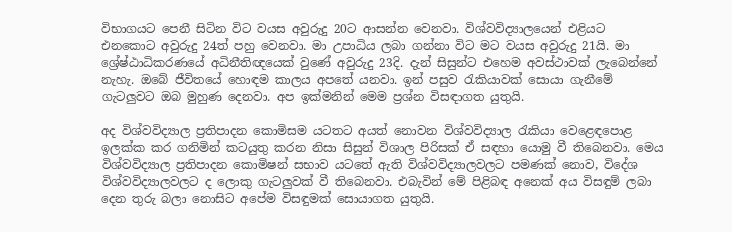විභාගයට පෙනී සිටින විට වයස අවුරුදු 20ට ආසන්න වෙනවා. විශ්වවිද්‍යාලයෙන් එළියට එනකොට අවුරුදු 24ත් පහු වෙනවා. මා උපාධිය ලබා ගන්නා විට මට වයස අවුරුදු 21යි. මා ශ්‍රේෂ්ඨාධිකරණයේ අධිනීතිඥයෙක් වුණේ අවුරුදු 23දි. දැන් සිසුන්ට එහෙම අවස්ථාවක් ලැබෙන්නේ නැහැ. ඔබේ ජීවිතයේ හොඳම කාලය අපතේ යනවා. ඉන් පසුව රැකියාවක් සොයා ගැනීමේ ගැටලුවට ඔබ මුහුණ දෙනවා. අප ඉක්මනින් මෙම ප්‍රශ්න විසඳාගත යුතුයි.

අද විශ්වවිද්‍යාල ප්‍රතිපාදන කොමිසම යටතට අයත් නොවන විශ්වවිද්‍යාල රැකියා වෙළෙඳපොළ ඉලක්ක කර ගනිමින් කටයුතු කරන නිසා සිසුන් විශාල පිරිසක් ඒ සඳහා යොමු වී තිබෙනවා. මෙය විශ්වවිද්‍යාල ප්‍රතිපාදන කොමිෂන් සභාව යටතේ ඇති විශ්වවිද්‍යාලවලට පමණක් නොව, විදේශ විශ්වවිද්‍යාලවලට ද ලොකු ගැටලුවක් වී තිබෙනවා. එබැවින් මේ පිළිබඳ අනෙක් අය විසඳුම් ලබා දෙන තුරු බලා නොසිට අපේම විසඳුමක් සොයාගත යුතුයි.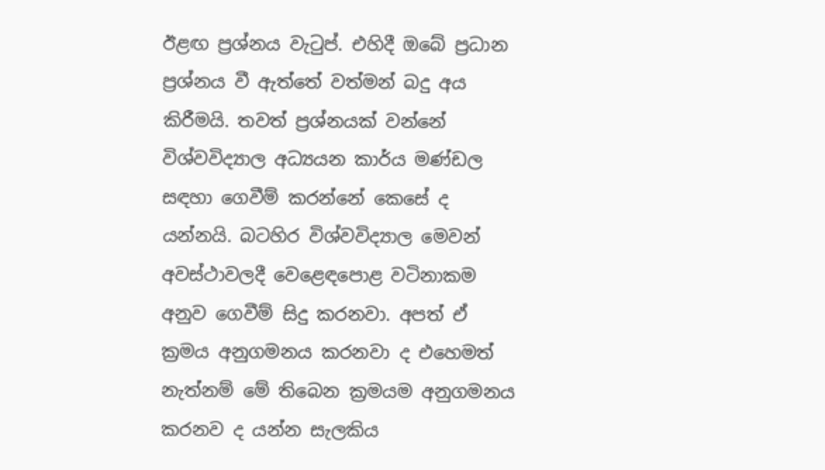ඊළඟ ප්‍රශ්නය වැටුප්. එහිදී ඔබේ ප්‍රධාන ප්‍රශ්නය වී ඇත්තේ වත්මන් බදු අය කිරීමයි. තවත් ප්‍රශ්නයක් වන්නේ විශ්වවිද්‍යාල අධ්‍යයන කාර්ය මණ්ඩල සඳහා ගෙවීම් කරන්නේ කෙසේ ද යන්නයි. බටහිර විශ්වවිද්‍යාල මෙවන් අවස්ථාවලදී වෙළෙඳපොළ වටිනාකම අනුව ගෙවීම් සිදු කරනවා. අපත් ඒ ක්‍රමය අනුගමනය කරනවා ද එහෙමත් නැත්නම් මේ තිබෙන ක්‍රමයම අනුගමනය කරනව ද යන්න සැලකිය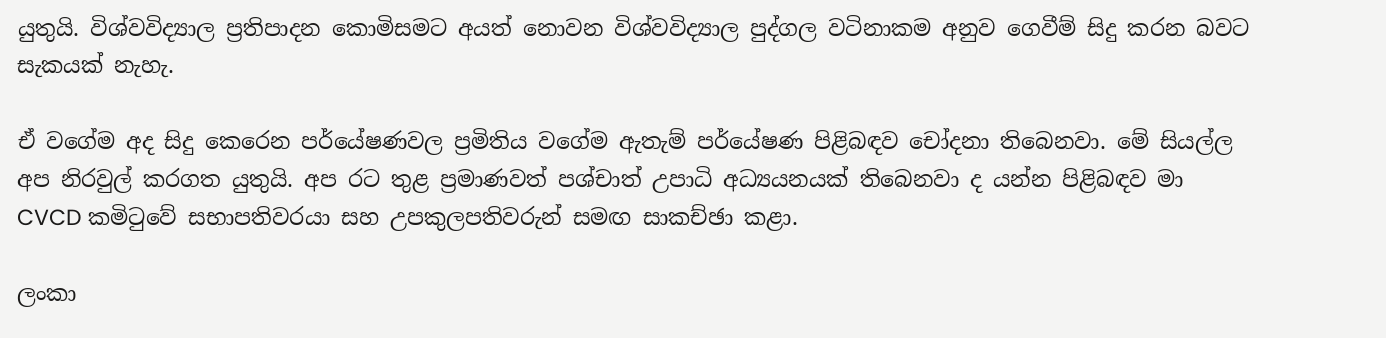යුතුයි. විශ්වවිද්‍යාල ප්‍රතිපාදන කොමිසමට අයත් නොවන විශ්වවිද්‍යාල පුද්ගල වටිනාකම අනුව ගෙවීම් සිදු කරන බවට සැකයක් නැහැ.

ඒ වගේම අද සිදු කෙරෙන පර්යේෂණවල ප්‍රමිතිය වගේම ඇතැම් පර්යේෂණ පිළිබඳව චෝදනා තිබෙනවා. මේ සියල්ල අප නිරවුල් කරගත යුතුයි. අප රට තුළ ප්‍රමාණවත් පශ්චාත් උපාධි අධ්‍යයනයක් තිබෙනවා ද යන්න පිළිබඳව මා CVCD කමිටුවේ සභාපතිවරයා සහ උපකුලපතිවරුන් සමඟ සාකච්ඡා කළා.

ලංකා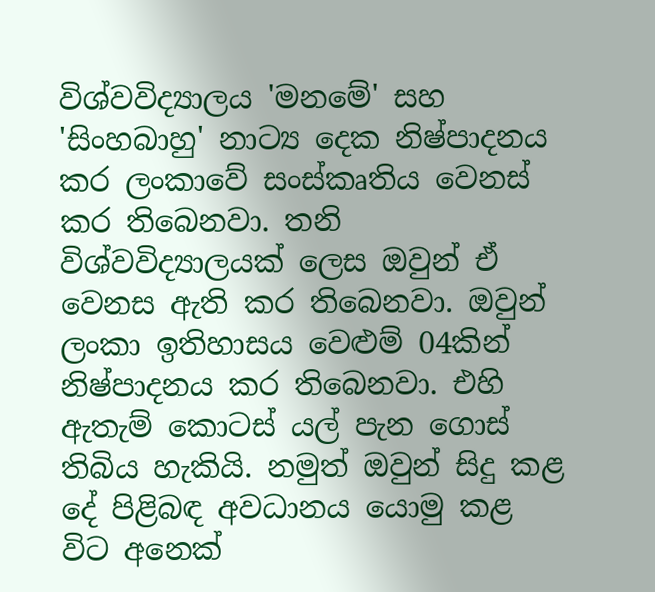විශ්වවිද්‍යාලය 'මනමේ' සහ 'සිංහබාහු' නාට්‍ය දෙක නිෂ්පාදනය කර ලංකාවේ සංස්කෘතිය වෙනස් කර තිබෙනවා. තනි විශ්වවිද්‍යාලයක් ලෙස ඔවුන් ඒ වෙනස ඇති කර තිබෙනවා. ඔවුන් ලංකා ඉතිහාසය වෙළුම් 04කින් නිෂ්පාදනය කර තිබෙනවා. එහි ඇතැම් කොටස් යල් පැන ගොස් තිබිය හැකියි. නමුත් ඔවුන් සිදු කළ දේ පිළිබඳ අවධානය යොමු කළ විට අනෙක්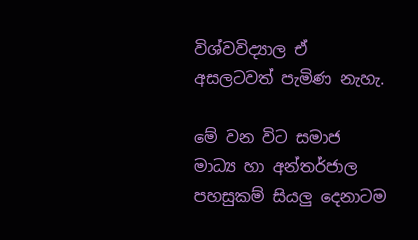විශ්වවිද්‍යාල ඒ අසලටවත් පැමිණ නැහැ.

මේ වන විට සමාජ මාධ්‍ය හා අන්තර්ජාල පහසුකම් සියලු දෙනාටම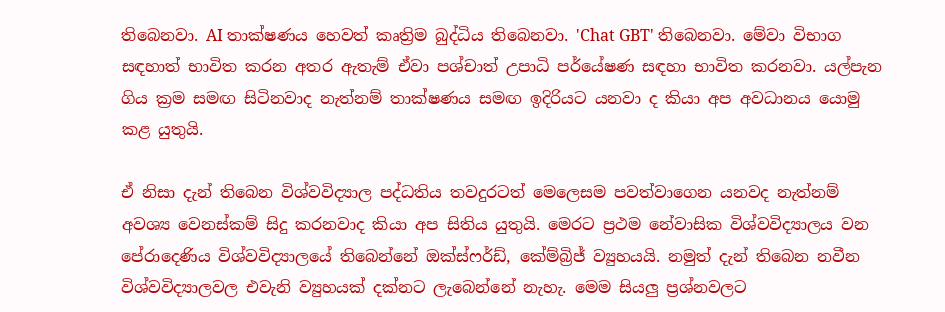තිබෙනවා. AI තාක්ෂණය හෙවත් කෘත්‍රිම බුද්ධිය තිබෙනවා. 'Chat GBT' තිබෙනවා. මේවා විභාග සඳහාත් භාවිත කරන අතර ඇතැම් ඒවා පශ්චාත් උපාධි පර්යේෂණ සඳහා භාවිත කරනවා. යල්පැන ගිය ක්‍රම සමඟ සිටිනවාද නැත්නම් තාක්ෂණය සමඟ ඉදිරියට යනවා ද කියා අප අවධානය යොමු කළ යුතුයි.

ඒ නිසා දැන් තිබෙන විශ්වවිද්‍යාල පද්ධතිය තවදුරටත් මෙලෙසම පවත්වාගෙන යනවද නැත්නම් අවශ්‍ය වෙනස්කම් සිදු කරනවාද කියා අප සිතිය යුතුයි. මෙරට ප්‍රථම නේවාසික විශ්වවිද්‍යාලය වන පේරාදෙණිය විශ්වවිද්‍යාලයේ තිබෙන්නේ ඔක්ස්ෆර්ඩ්, කේම්බ්‍රිජ් ව්‍යුහයයි. නමුත් දැන් තිබෙන නවීන විශ්වවිද්‍යාලවල එවැනි ව්‍යුහයක් දක්නට ලැබෙන්නේ නැහැ. මෙම සියලු ප්‍රශ්නවලට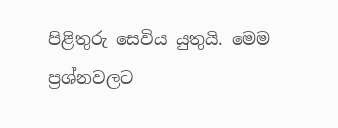පිළිතුරු සෙවිය යුතුයි. මෙම ප්‍රශ්නවලට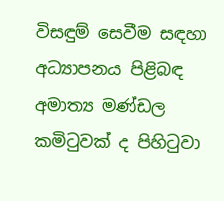විසඳුම් සෙවීම සඳහා අධ්‍යාපනය පිළිබඳ අමාත්‍ය මණ්ඩල කමිටුවක් ද පිහිටුවා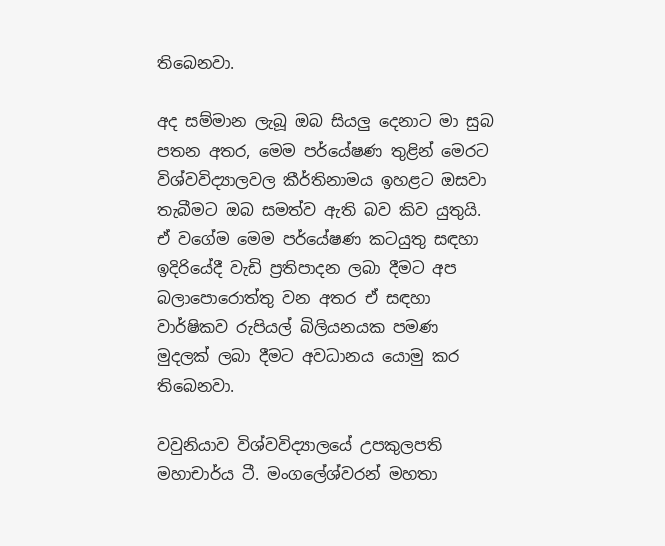තිබෙනවා.

අද සම්මාන ලැබූ ඔබ සියලු දෙනාට මා සුබ පතන අතර, මෙම පර්යේෂණ තුළින් මෙරට විශ්වවිද්‍යාලවල කීර්තිනාමය ඉහළට ඔසවා තැබීමට ඔබ සමත්ව ඇති බව කිව යුතුයි. ඒ වගේම මෙම පර්යේෂණ කටයුතු සඳහා ඉදිරියේදී වැඩි ප්‍රතිපාදන ලබා දීමට අප බලාපොරොත්තු වන අතර ඒ සඳහා වාර්ෂිකව රුපියල් බිලියනයක පමණ මුදලක් ලබා දීමට අවධානය යොමු කර තිබෙනවා.

වවුනියාව විශ්වවිද්‍යාලයේ උපකුලපති මහාචාර්ය ටී. මංගලේශ්වරන් මහතා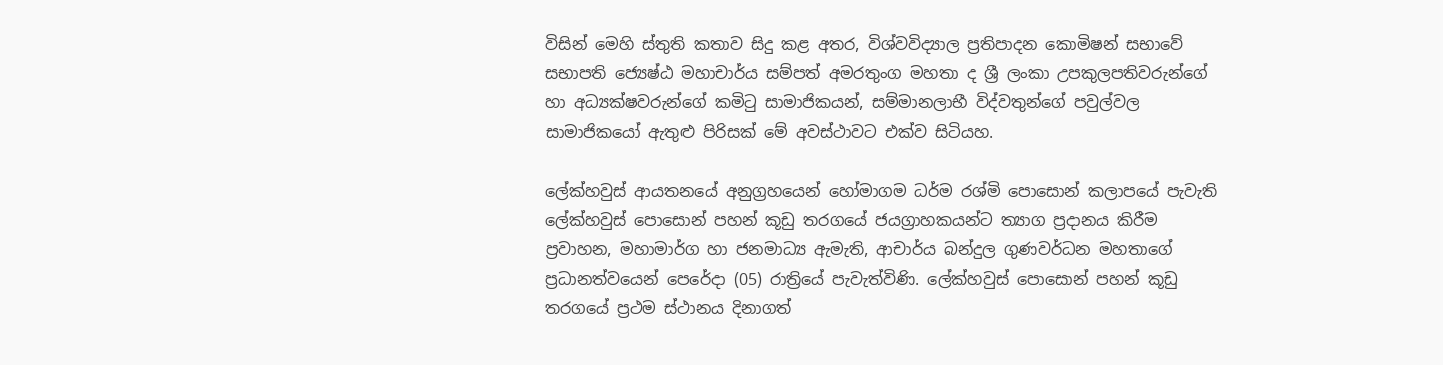විසින් මෙහි ස්තුති කතාව සිදු කළ අතර, විශ්වවිද්‍යාල ප්‍රතිපාදන කොමිෂන් සභාවේ සභාපති ජ්‍යෙෂ්ඨ මහාචාර්ය සම්පත් අමරතුංග මහතා ද ශ්‍රී ලංකා උපකුලපතිවරුන්ගේ හා අධ්‍යක්ෂවරුන්ගේ කමිටු සාමාජිකයන්, සම්මානලාභී විද්වතුන්ගේ පවුල්වල සාමාජිකයෝ ඇතුළු පිරිසක් මේ අවස්ථාවට එක්ව සිටියහ.

ලේක්හවුස් ආයතනයේ අනුග්‍රහයෙන් හෝමාගම ධර්ම රශ්මි පොසොන් කලාපයේ පැවැති ලේක්හවුස් පොසොන් පහන් කූඩු තරගයේ ජයග්‍රාහකයන්ට ත්‍යාග ප්‍රදානය කිරීම ප්‍රවාහන, මහාමාර්ග හා ජනමාධ්‍ය ඇමැති, ආචාර්ය බන්දුල ගුණවර්ධන මහතාගේ ප්‍රධානත්වයෙන් පෙරේදා (05) රාත්‍රියේ පැවැත්විණි. ලේක්හවුස් පොසොන් පහන් කූඩු තරගයේ ප්‍රථම ස්ථානය දිනාගත්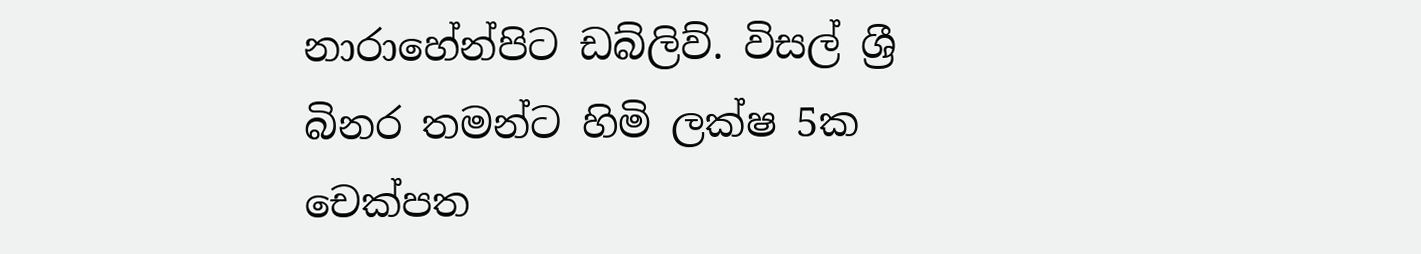නාරාහේන්පිට ඩබ්ලිව්. විසල් ශ්‍රී බිනර තමන්ට හිමි ලක්ෂ 5ක චෙක්පත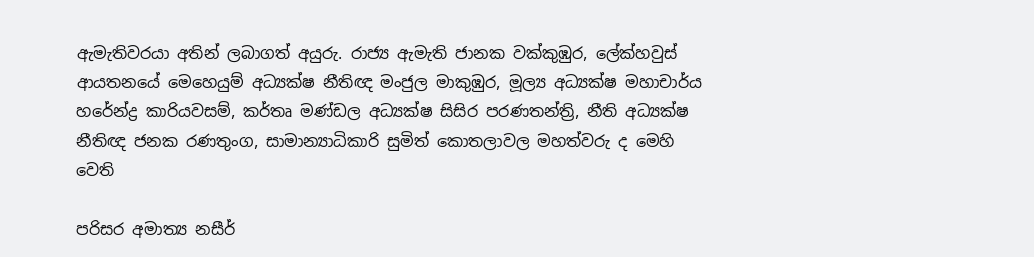ඇමැතිවරයා අතින් ලබාගත් අයුරු. රාජ්‍ය ඇමැති ජානක වක්කුඹුර, ලේක්හවුස් ආයතනයේ මෙහෙයුම් අධ්‍යක්ෂ නීතිඥ මංජුල මාකුඹුර, මූල්‍ය අධ්‍යක්ෂ මහාචාර්ය හරේන්ද්‍ර කාරියවසම්, කර්තෘ මණ්ඩල අධ්‍යක්ෂ සිසිර පරණතන්ත්‍රි, නීති අධ්‍යක්ෂ නීතිඥ ජනක රණතුංග, සාමාන්‍යාධිකාරි සුමිත් කොතලාවල මහත්වරු ද මෙහි වෙති

පරිසර අමාත්‍ය නසීර්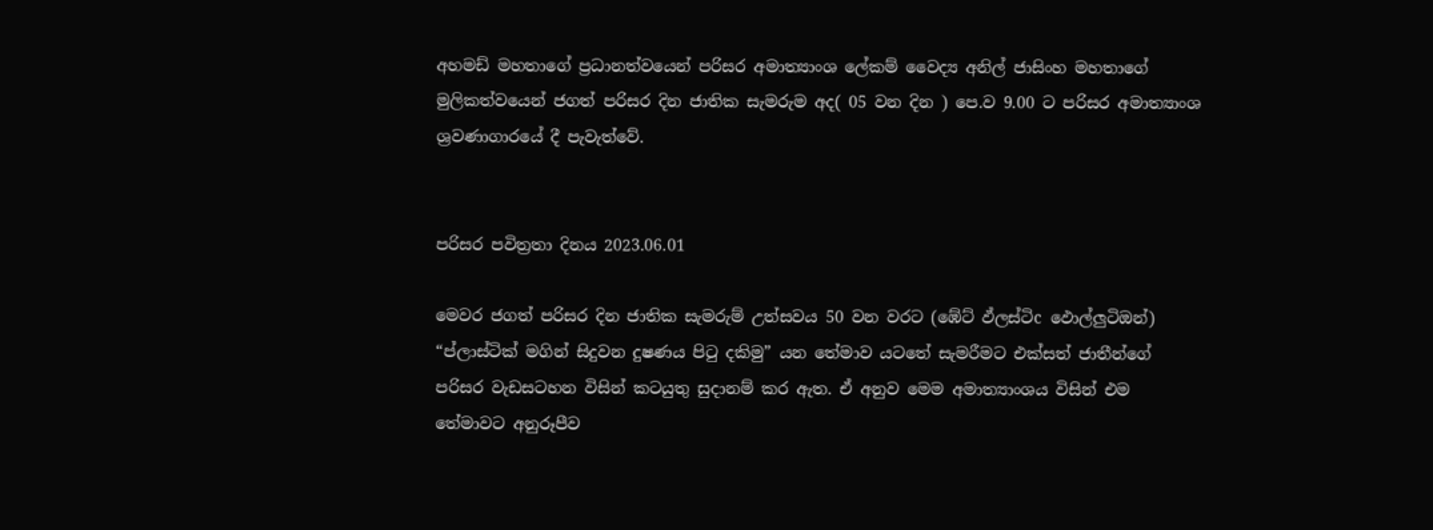අහමඩ් මහතාගේ ප්‍රධානත්වයෙන් පරිසර අමාත්‍යාංශ ලේකම් වෛද්‍ය අනිල් ජාසිංහ මහතාගේ මුලිකත්වයෙන් ජගත් පරිසර දින ජාතික සැමරුම අද( 05 වන දින ) පෙ.ව 9.00 ට පරිසර අමාත්‍යාංශ ශ්‍රවණාගාරයේ දී පැවැත්වේ.


පරිසර පවිත්‍රතා දිනය 2023.06.01

මෙවර ජගත් පරිසර දින ජාතික සැමරුම් උත්සවය 50 වන වරට (ඹේට් ඵ්ලස්ටිc ඵොල්ලුටිඔන්) “ප්ලාස්ටික් මගින් සිදුවන දුෂණය පිටු දකිමු” යන තේමාව යටතේ සැමරීමට එක්සත් ජාතීන්ගේ පරිසර වැඩසටහන විසින් කටයුතු සුදානම් කර ඇත. ඒ අනුව මෙම අමාත්‍යාංශය විසින් එම තේමාවට අනුරූපීව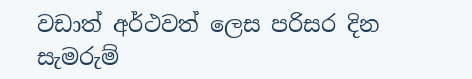වඩාත් අර්ථවත් ලෙස පරිසර දින සැමරුම්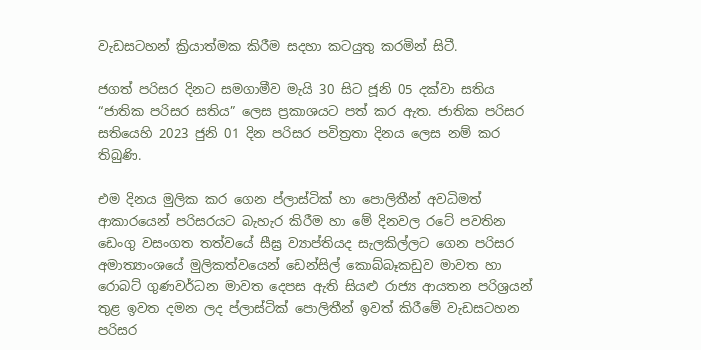වැඩසටහන් ක්‍රියාත්මක කිරීම සදහා කටයුතු කරමින් සිටී.

ජගත් පරිසර දිනට සමගාමීව මැයි 30 සිට ජූනි 05 දක්වා සතිය “ජාතික පරිසර සතිය” ලෙස ප්‍රකාශයට පත් කර ඇත. ජාතික පරිසර සතියෙහි 2023 ජුනි 01 දින පරිසර පවිත්‍රතා දිනය ලෙස නම් කර තිබුණි.

එම දිනය මුලික කර ගෙන ප්ලාස්ටික් හා පොලිතීන් අවධිමත් ආකාරයෙන් පරිසරයට බැහැර කිරීම හා මේ දිනවල රටේ පවතින ඩෙංගු වසංගත තත්වයේ සීඝ්‍ර ව්‍යාප්තියද සැලකිල්ලට ගෙන පරිසර අමාත්‍යාංශයේ මුලිකත්වයෙන් ඩෙන්සිල් කොබ්බෑකඩුව මාවත හා රොබට් ගුණවර්ධන මාවත දෙපස ඇති සියළු රාජ්‍ය ආයතන පරිශ්‍රයන් තුළ ඉවත දමන ලද ප්ලාස්ටික් පොලිතීන් ඉවත් කිරීමේ වැඩසටහන පරිසර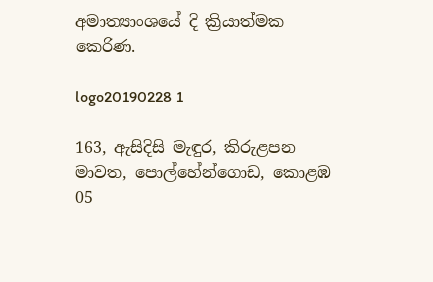අමාත්‍යාංශයේ දි ක්‍රියාත්මක කෙරිණ.

logo20190228 1

163, ඇසිදිසි මැඳුර, කිරුළපන මාවත, පොල්හේන්ගොඩ, කොළඹ 05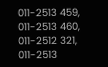011-2513 459, 011-2513 460,
011-2512 321, 011-2513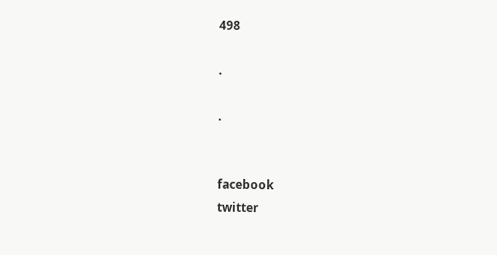498

.

.


facebook
twitter